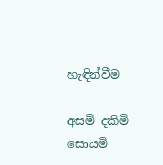හැඳින්වීම

අසමි දකිමි සොයමි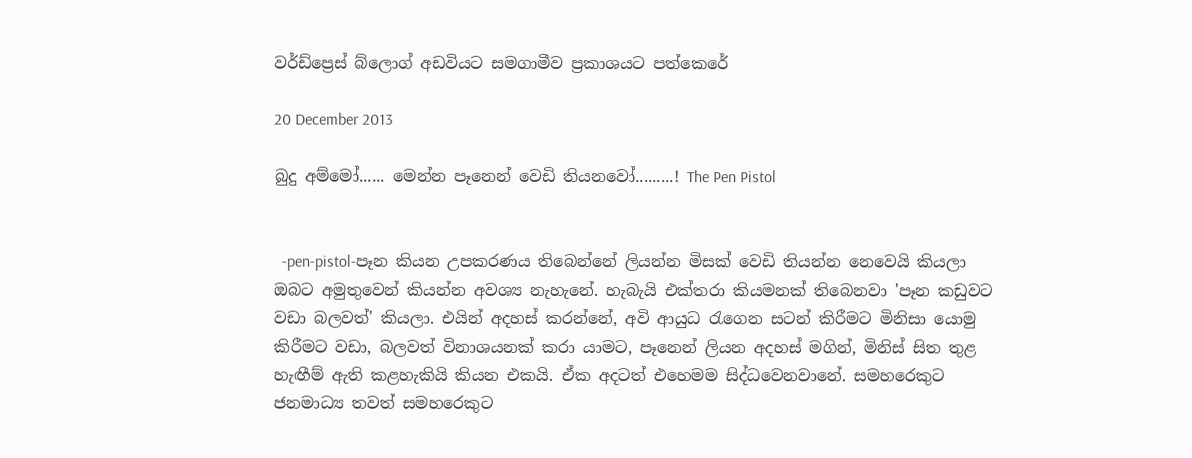වර්ඩ්ප්‍රෙස් බ්ලොග් අඩවියට සමගාමීව ප්‍රකාශයට පත්කෙරේ

20 December 2013

බුදු අම්මෝ...... මෙන්න පෑනෙන් වෙඩි තියනවෝ.........! The Pen Pistol


  -pen-pistol-පෑන කියන උපකරණය තිබෙන්නේ ලියන්න මිසක් වෙඩි තියන්න නෙවෙයි කියලා ඔබට අමුතුවෙන් කියන්න අවශ්‍ය නැහැනේ. හැබැයි එක්තරා කියමනක් තිබෙනවා 'පෑන කඩුවට වඩා බලවත්' කියලා. එයින් අදහස් කරන්නේ, අවි ආයුධ රැගෙන සටන් කිරීමට මිනිසා යොමු කිරීමට වඩා, බලවත් විනාශයනක් කරා යාමට, පෑනෙන් ලියන අදහස් මගින්, මිනිස් සිත තුළ හැඟීම් ඇති කළහැකියි කියන එකයි. ඒක අදටත් එහෙමම සිද්ධවෙනවානේ. සමහරෙකුට ජනමාධ්‍ය තවත් සමහරෙකුට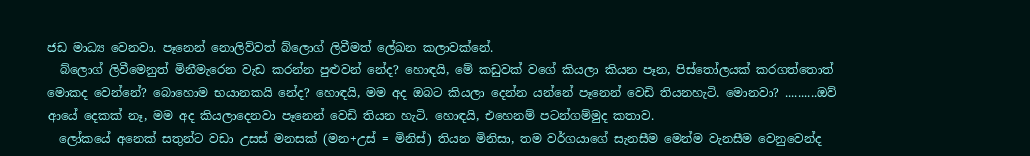ජඩ මාධ්‍ය වෙනවා. පෑනෙන් නොලිව්වත් බ්ලොග් ලිවීමත් ලේඛන කලාවක්නේ.
  බ්ලොග් ලිවීමෙනුත් මිනීමැරෙන වැඩ කරන්න පුළුවන් නේද? හොඳයි, මේ කඩුවක් වගේ කියලා කියන පෑන, පිස්තෝලයක් කරගත්තොත් මොකද වෙන්නේ? බොහොම භයානකයි නේද? හොඳයි, මම අද ඔබට කියලා දෙන්න යන්නේ පෑනෙන් වෙඩි තියනහැටි. මොනවා? ..........ඔව් ආයේ දෙකක් නෑ, මම අද කියලාදෙනවා පෑනෙන් වෙඩි තියන හැටි. හොඳයි, එහෙනම් පටන්ගම්මුද කතාව.
  ලෝකයේ අනෙක් සතුන්ට වඩා උසස් මනසක් (මන+උස් = මිනිස්) තියන මිනිසා, තම වර්ගයාගේ සැනසීම මෙන්ම වැනසීම වෙනුවෙන්ද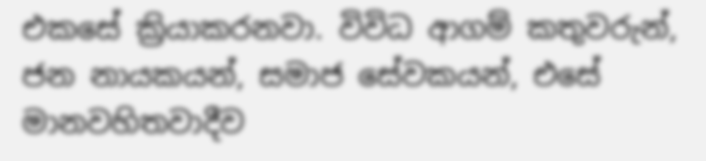එකසේ ක්‍රියාකරනවා. විවිධ ආගම් කතුවරුන්, ජන නායකයන්, සමාජ සේවකයන්, එසේ මානවහිතවාදීව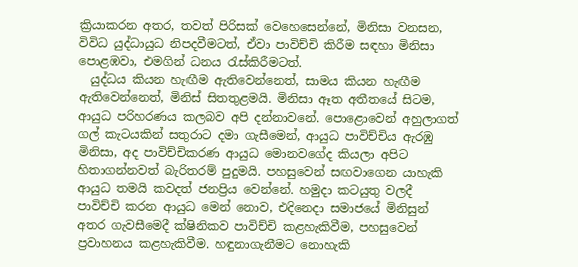ක්‍රියාකරන අතර, තවත් පිරිසක් වෙහෙසෙන්නේ, මිනිසා වනසන, විවිධ යුද්ධායුධ නිපදවීමටත්, ඒවා පාවිච්චි කිරීම සඳහා මිනිසා පොළඹවා, එමගින් ධනය රැස්කිරීමටත්.
  යුද්ධය කියන හැඟීම ඇතිවෙන්නෙත්, සාමය කියන හැඟීම ඇතිවෙන්නෙත්, මිනිස් සිතතුළමයි. මිනිසා ඈත අතීතයේ සිටම, ආයුධ පරිහරණය කලබව අපි දන්නාවනේ. පොළොවෙන් අහුලාගත් ගල් කැටයකින් සතුරාට දමා ගැසීමෙන්, ආයුධ පාවිච්චිය ඇරඹු මිනිසා, අද පාවිච්චිකරණ ආයුධ මොනවගේද කියලා අපිට හිතාගන්නවත් බැරිතරම් පුදුමයි. පහසුවෙන් සඟවාගෙන යාහැකි ආයුධ තමයි කවදත් ජනප්‍රිය වෙන්නේ. හමුදා කටයුතු වලදී පාවිච්චි කරන ආයුධ මෙන් නොව, එදිනෙදා සමාජයේ මිනිසුන් අතර ගැවසීමෙදී ක්ෂිනිකව පාවිච්චි කළහැකිවීම, පහසුවෙන් ප්‍රවාහනය කළහැකිවීම. හඳුනාගැනීමට නොහැකි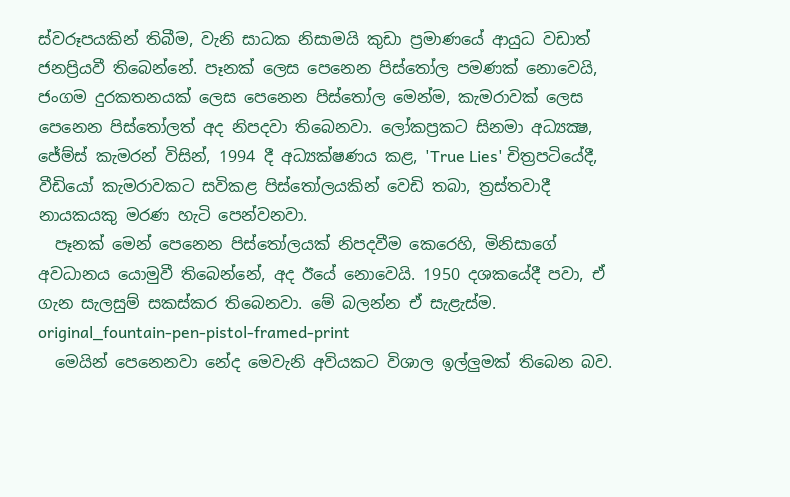ස්වරූපයකින් තිබීම, වැනි සාධක නිසාමයි කුඩා ප්‍රමාණයේ ආයුධ වඩාත් ජනප්‍රියවී තිබෙන්නේ. පෑනක් ලෙස පෙනෙන පිස්තෝල පමණක් නොවෙයි, ජංගම දුරකතනයක් ලෙස පෙනෙන පිස්තෝල මෙන්ම, කැමරාවක් ලෙස පෙනෙන පිස්තෝලත් අද නිපදවා තිබෙනවා. ලෝකප්‍රකට සිනමා අධ්‍යක්‍ෂ, ජේම්ස් කැමරන් විසින්, 1994 දී අධ්‍යක්ෂණය කළ, 'True Lies' චිත්‍රපටියේදී, වීඩියෝ කැමරාවකට සවිකළ පිස්තෝලයකින් වෙඩි තබා, ත්‍රස්තවාදී නායකයකු මරණ හැටි පෙන්වනවා.
  පෑනක් මෙන් පෙනෙන පිස්තෝලයක් නිපදවීම කෙරෙහි, මිනිසාගේ අවධානය යොමුවී තිබෙන්නේ, අද ඊයේ නොවෙයි. 1950 දශකයේදී පවා, ඒ ගැන සැලසුම් සකස්කර තිබෙනවා. මේ බලන්න ඒ සැළැස්ම.
original_fountain-pen-pistol-framed-print
  මෙයින් පෙනෙනවා නේද මෙවැනි අවියකට විශාල ඉල්ලුමක් තිබෙන බව.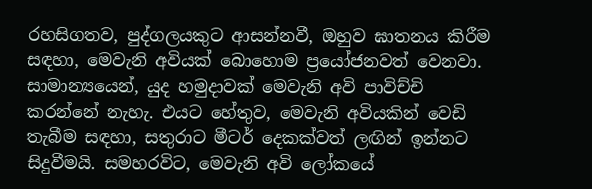රහසිගතව, පුද්ගලයකුට ආසන්නවී, ඔහුව ඝාතනය කිරීම සඳහා, මෙවැනි අවියක් බොහොම ප්‍රයෝජනවත් වෙනවා. සාමාන්‍යයෙන්, යුද හමුදාවක් මෙවැනි අවි පාවිච්චි කරන්නේ නැහැ. එයට හේතුව, මෙවැනි අවියකින් වෙඩි තැබීම සඳහා, සතුරාට මීටර් දෙකක්වත් ලඟින් ඉන්නට සිදුවීමයි. සමහරවිට, මෙවැනි අවි ලෝකයේ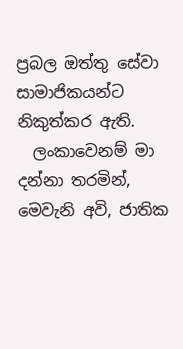ප්‍රබල ඔත්තු සේවා සාමාජිකයන්ට නිකුත්කර ඇති.
  ලංකාවෙනම් මා දන්නා තරමින්, මෙවැනි අවි, ජාතික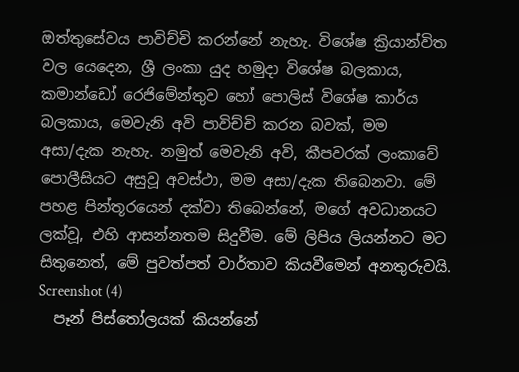ඔත්තුසේවය පාවිච්චි කරන්නේ නැහැ. විශේෂ ක්‍රියාන්විත වල යෙදෙන, ශ්‍රී ලංකා යුද හමුදා විශේෂ බලකාය, කමාන්ඩෝ රෙජිමේන්තුව හෝ පොලිස් විශේෂ කාර්ය බලකාය, මෙවැනි අවි පාවිච්චි කරන බවක්, මම අසා/දැක නැහැ. නමුත් මෙවැනි අවි, කීපවරක් ලංකාවේ පොලීසියට අසුවූ අවස්ථා, මම අසා/දැක තිබෙනවා. මේ පහළ පින්තූරයෙන් දක්වා තිබෙන්නේ, මගේ අවධානයට ලක්වූ, එහි ආසන්නතම සිදුවීම. මේ ලිපිය ලියන්නට මට සිතුනෙත්, මේ පුවත්පත් වාර්තාව කියවීමෙන් අනතුරුවයි.
Screenshot (4)
  පෑන් පිස්තෝලයක් කියන්නේ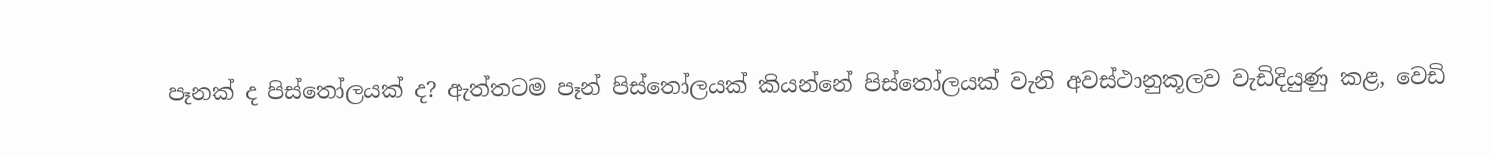පෑනක් ද පිස්තෝලයක් ද? ඇත්තටම පෑන් පිස්තෝලයක් කියන්නේ පිස්තෝලයක් වැනි අවස්ථානුකූලව වැඩිදියුණු කළ, වෙඩි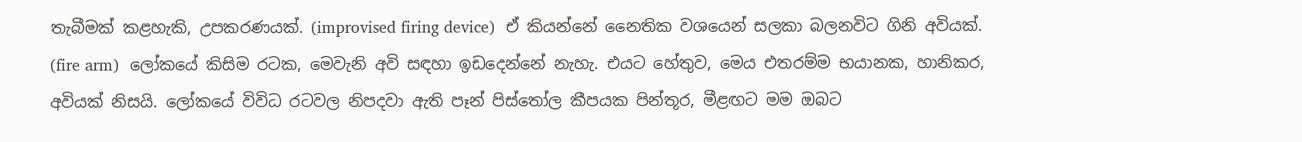තැබීමක් කළහැකි, උපකරණයක්. (improvised firing device)  ඒ කියන්නේ නෛතික වශයෙන් සලකා බලනවිට ගිනි අවියක්. (fire arm)  ලෝකයේ කිසිම රටක, මෙවැනි අවි සඳහා ඉඩදෙන්නේ නැහැ. එයට හේතුව, මෙය එතරම්ම භයානක, හානිකර, අවියක් නිසයි. ලෝකයේ විවිධ රටවල නිපදවා ඇති පෑන් පිස්තෝල කීපයක පින්තූර, මීළඟට මම ඔබට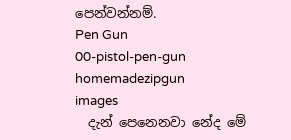පෙන්වන්නම්.
Pen Gun
00-pistol-pen-gun
homemadezipgun
images
  දැන් පෙනෙනවා නේද මේ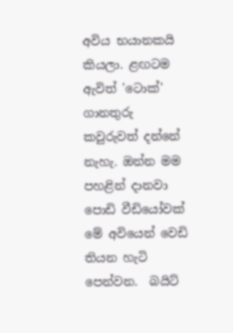අවිය භයානකයි කියලා. ළඟටම ඇවිත් 'ටොක්' ගානතුරු කවුරුවත් දන්නේ නැහැ. ඔන්න මම පහළින් දානවා පොඩි වීඩියෝවක් මේ අවියෙන් වෙඩි තියන හැටි පෙන්වන.  බයිට්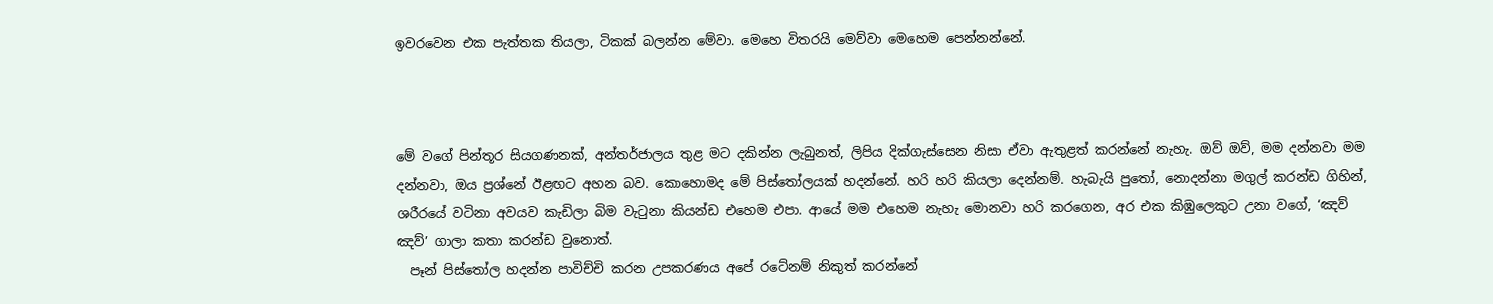ඉවරවෙන එක පැත්තක තියලා, ටිකක් බලන්න මේවා. මෙහෙ විතරයි මෙව්වා මෙහෙම පෙන්නන්නේ.



මේ වගේ පින්තූර සියගණනක්, අන්තර්ජාලය තුළ මට දකින්න ලැබුනත්, ලිපිය දික්ගැස්සෙන නිසා ඒවා ඇතුළත් කරන්නේ නැහැ. ඔව් ඔව්, මම දන්නවා මම දන්නවා, ඔය ප්‍රශ්නේ ඊළඟට අහන බව. කොහොමද මේ පිස්තෝලයක් හදන්නේ. හරි හරි කියලා දෙන්නම්. හැබැයි පුතෝ, නොදන්නා මගුල් කරන්ඩ ගිහින්, ශරීරයේ වටිනා අවයව කැඩිලා බිම වැටුනා කියන්ඩ එහෙම එපා. ආයේ මම එහෙම නැහැ මොනවා හරි කරගෙන, අර එක කිඹුලෙකුට උනා වගේ, ‘ඤව් ඤව්’ ගාලා කතා කරන්ඩ වුනොත්.
  පෑන් පිස්තෝල හදන්න පාවිච්චි කරන උපකරණය අපේ රටේනම් නිකුත් කරන්නේ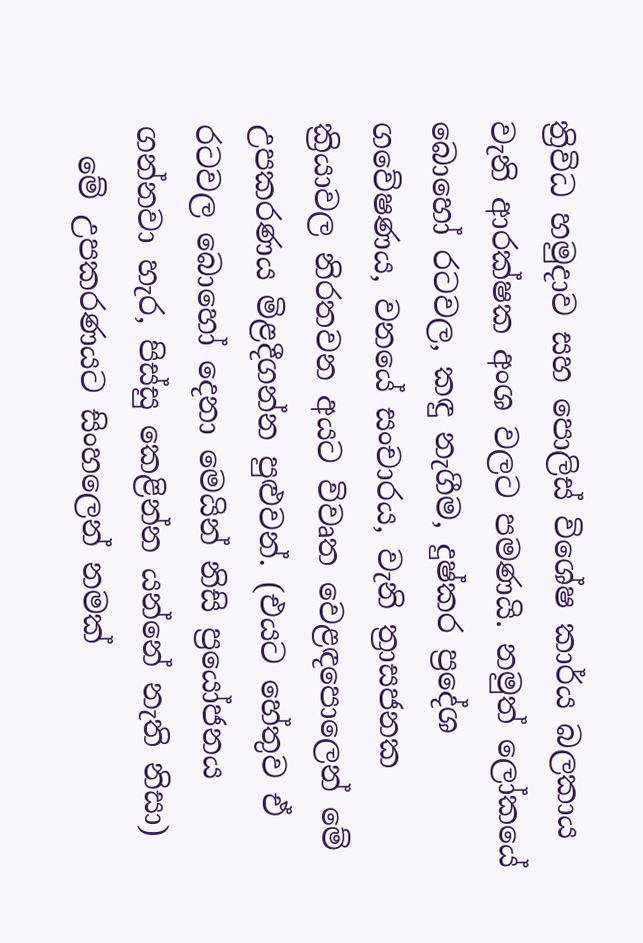ත්‍රිවිධ හමුදාව සහ පොලිස් විශේෂ කාර්ය බලකාය වැනි ආරක්ෂක අංශ වලට පමණයි. නමුත් ලෝකයේ බොහෝ රටවල, කඳු නැගීම, දුෂ්කර ප්‍රදේශ ගවේෂණය, වනයේ සංචාරය, වැනි ත්‍රාසජනක ක්‍රියාවල නිරතවන අයට විවෘත වෙළඳපොලෙන් මේ උපකරණය මිළදීගන්න පුළුවන්. (එයට හේතුව ඒ රටවල බොහෝ දෙනා මෙයින් නිසි ප්‍රයෝජනය ගන්නවා හැර, පිස්සු කෙළින්න යන්නේ නැති නිසා)
  මේ උපකරණයට සිංහලෙන් නමක්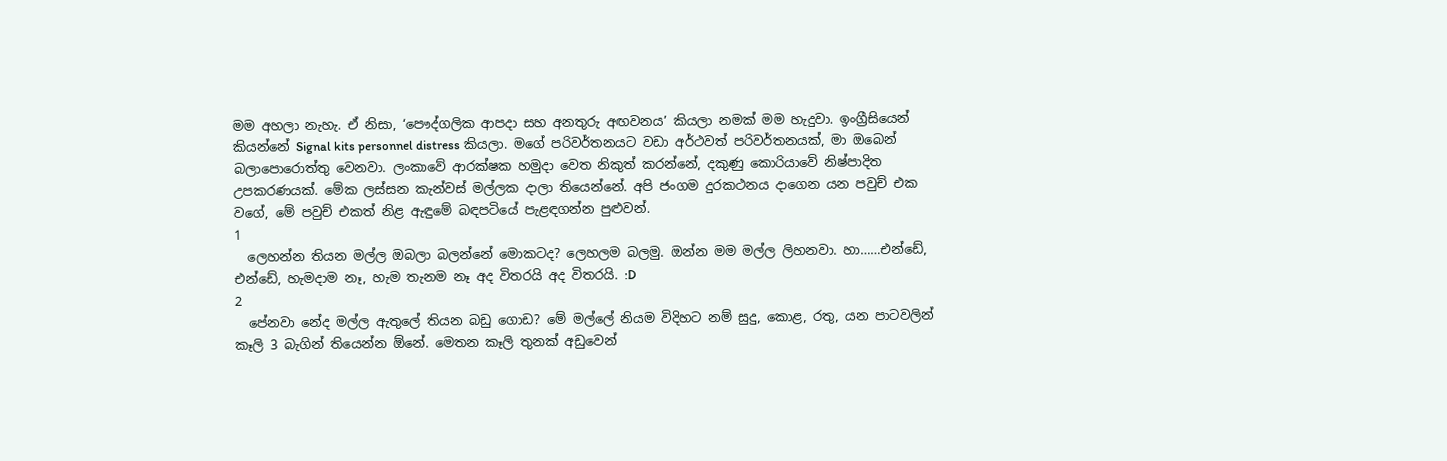මම අහලා නැහැ. ඒ නිසා, ‘පෞද්ගලික ආපදා සහ අනතුරු අඟවනය’ කියලා නමක් මම හැදුවා. ඉංග්‍රීසියෙන් කියන්නේ Signal kits personnel distress කියලා. මගේ පරිවර්තනයට වඩා අර්ථවත් පරිවර්තනයක්, මා ඔබෙන් බලාපොරොත්තු වෙනවා. ලංකාවේ ආරක්ෂක හමුදා වෙත නිකුත් කරන්නේ, දකුණු කොරියාවේ නිෂ්පාදිත උපකරණයක්. මේක ලස්සන කැන්වස් මල්ලක දාලා තියෙන්නේ. අපි ජංගම දුරකථනය දාගෙන යන පවුච් එක වගේ, මේ පවුච් එකත් නිළ ඇඳුමේ බඳපටියේ පැළඳගන්න පුළුවන්.
1
  ලෙහන්න තියන මල්ල ඔබලා බලන්නේ මොකටද? ලෙහලම බලමු. ඔන්න මම මල්ල ලිහනවා. හා……එන්ඩේ, එන්ඩේ, හැමදාම නෑ, හැම තැනම නෑ අද විතරයි අද විතරයි. :D
2
  පේනවා නේද මල්ල ඇතුලේ තියන බඩු ගොඩ? මේ මල්ලේ නියම විදිහට නම් සුදු, කොළ, රතු, යන පාටවලින් කෑලි 3 බැගින් තියෙන්න ඕනේ. මෙතන කෑලි තුනක් අඩුවෙන්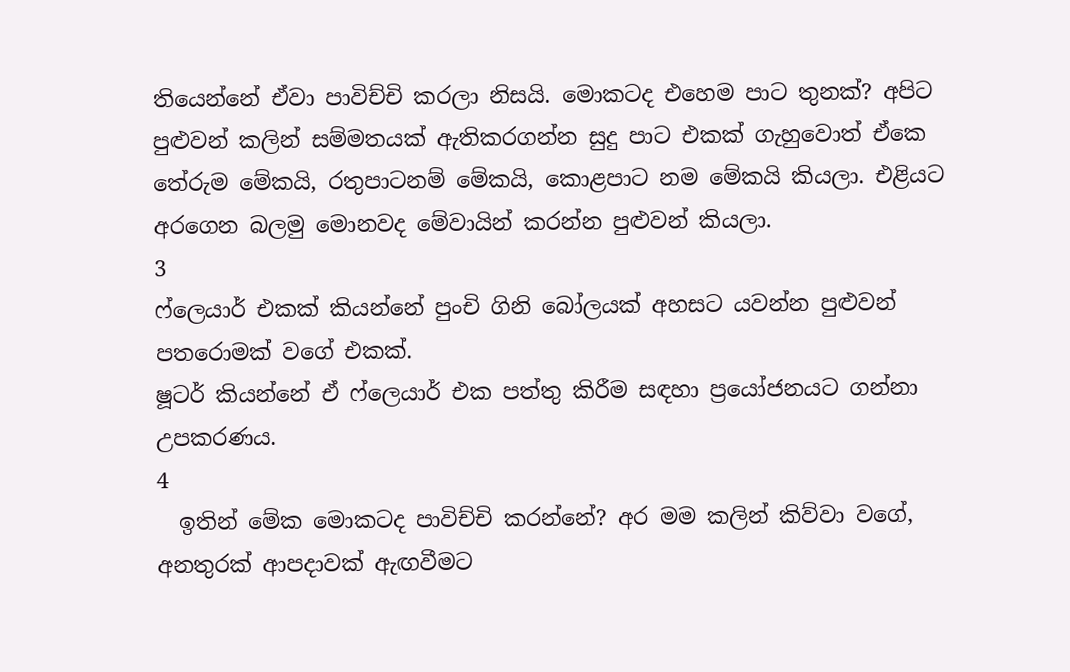තියෙන්නේ ඒවා පාවිච්චි කරලා නිසයි. මොකටද එහෙම පාට තුනක්? අපිට පුළුවන් කලින් සම්මතයක් ඇතිකරගන්න සුදු පාට එකක් ගැහුවොත් ඒකෙ තේරුම මේකයි, රතුපාටනම් මේකයි, කොළපාට නම මේකයි කියලා. එළියට අරගෙන බලමු මොනවද මේවායින් කරන්න පුළුවන් කියලා.
3
ෆ්ලෙයාර් එකක් කියන්නේ පුංචි ගිනි බෝලයක් අහසට යවන්න පුළුවන් පතරොමක් වගේ එකක්.
ෂූටර් කියන්නේ ඒ ෆ්ලෙයාර් එක පත්තු කිරීම සඳහා ප්‍රයෝජනයට ගන්නා උපකරණය.
4
  ඉතින් මේක මොකටද පාවිච්චි කරන්නේ? අර මම කලින් කිව්වා වගේ, අනතුරක් ආපදාවක් ඇඟවීමට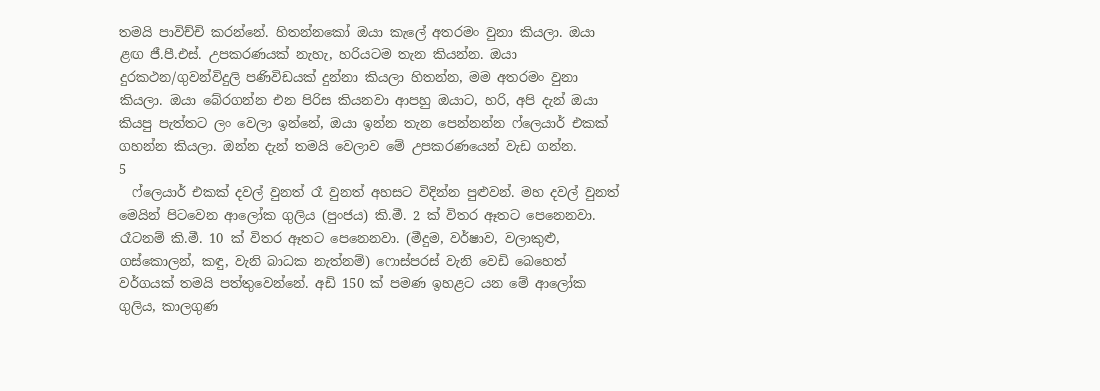තමයි පාවිච්චි කරන්නේ. හිතන්නකෝ ඔයා කැලේ අතරමං වුනා කියලා. ඔයා ළඟ ජී.පී.එස්. උපකරණයක් නැහැ, හරියටම තැන කියන්න. ඔයා දුරකථන/ගුවන්විදුලි පණිවිඩයක් දුන්නා කියලා හිතන්න, මම අතරමං වුනා කියලා. ඔයා බේරගන්න එන පිරිස කියනවා ආපහු ඔයාට, හරි, අපි දැන් ඔයා කියපු පැත්තට ලං වෙලා ඉන්නේ, ඔයා ඉන්න තැන පෙන්නන්න ෆ්ලෙයාර් එකක් ගහන්න කියලා. ඔන්න දැන් තමයි වෙලාව මේ උපකරණයෙන් වැඩ ගන්න.
5
  ෆ්ලෙයාර් එකක් දවල් වුනත් රෑ වුනත් අහසට විදින්න පුළුවන්. මහ දවල් වුනත් මෙයින් පිටවෙන ආලෝක ගුලිය (පුංජය) කි.මී. 2 ක් විතර ඈතට පෙනෙනවා. රෑටනම් කි.මී. 10 ක් විතර ඈතට පෙනෙනවා. (මීදුම, වර්ෂාව, වලාකුළු, ගස්කොලන්, කඳු, වැනි බාධක නැත්නම්) ෆොස්පරස් වැනි වෙඩි බෙහෙත් වර්ගයක් තමයි පත්තුවෙන්නේ. අඩි 150 ක් පමණ ඉහළට යන මේ ආලෝක ගුලිය, කාලගුණ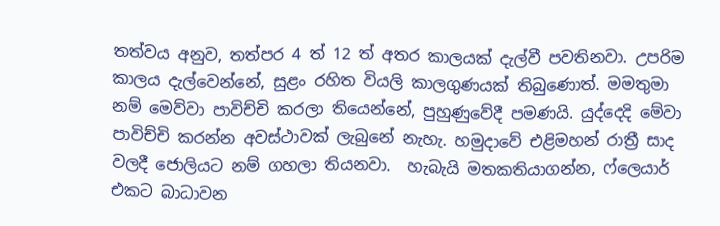තත්වය අනුව, තත්පර 4 ත් 12 ත් අතර කාලයක් දැල්වී පවතිනවා. උපරිම කාලය දැල්වෙන්නේ, සුළං රහිත වියලි කාලගුණයක් තිබුණොත්. මමතුමා නම් මෙව්වා පාවිච්චි කරලා තියෙන්නේ, පුහුණුවේදී පමණයි. යුද්දෙදි මේවා පාවිච්චි කරන්න අවස්ථාවක් ලැබුනේ නැහැ. හමුදාවේ එළිමහන් රාත්‍රී සාද වලදී ජොලියට නම් ගහලා තියනවා.  හැබැයි මතකතියාගන්න, ෆ්ලෙයාර් එකට බාධාවන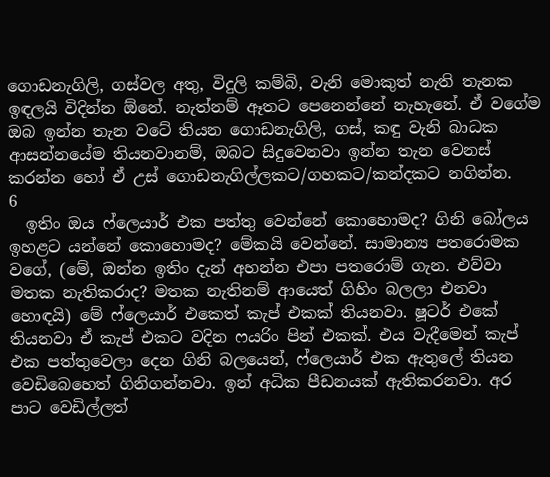ගොඩනැගිලි, ගස්වල අතු, විදුලි කම්බි, වැනි මොකුත් නැති තැනක ඉඳලයි විදින්න ඕනේ. නැත්නම් ඈතට පෙනෙන්නේ නැහැනේ. ඒ වගේම ඔබ ඉන්න තැන වටේ තියන ගොඩනැගිලි, ගස්, කඳු වැනි බාධක ආසන්නයේම තියනවානම්, ඔබට සිදුවෙනවා ඉන්න තැන වෙනස් කරන්න හෝ ඒ උස් ගොඩනැගිල්ලකට/ගහකට/කන්දකට නගින්න.
6
  ඉතිං ඔය ෆ්ලෙයාර් එක පත්තු වෙන්නේ කොහොමද? ගිනි බෝලය ඉහළට යන්නේ කොහොමද? මේකයි වෙන්නේ. සාමාන්‍ය පතරොමක වගේ, (මේ, ඔන්න ඉතිං දැන් අහන්න එපා පතරොම් ගැන. එව්වා මතක නැතිකරාද? මතක නැතිනම් ආයෙත් ගිහිං බලලා එනවා හොඳයි) මේ ෆ්ලෙයාර් එකෙත් කැප් එකක් තියනවා. ෂූටර් එකේ තියනවා ඒ කැප් එකට වදින ෆයරිං පින් එකක්. එය වැදීමෙන් කැප් එක පත්තුවෙලා දෙන ගිනි බලයෙන්, ෆ්ලෙයාර් එක ඇතුලේ තියන වෙඩිබෙහෙත් ගිනිගන්නවා. ඉන් අධික පීඩනයක් ඇතිකරනවා. අර පාට වෙඩිල්ලත්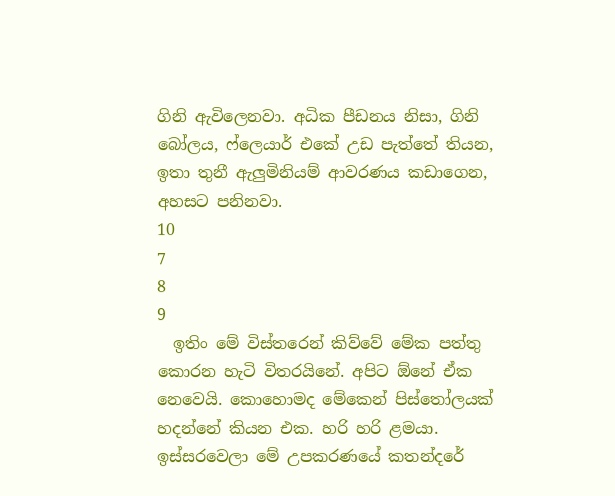ගිනි ඇවිලෙනවා. අධික පීඩනය නිසා, ගිනි බෝලය, ෆ්ලෙයාර් එකේ උඩ පැත්තේ තියන, ඉතා තුනී ඇලුමිනියම් ආවරණය කඩාගෙන, අහසට පනිනවා.
10
7
8
9
  ඉතිං මේ විස්තරෙන් කිව්වේ මේක පත්තු කොරන හැටි විතරයිනේ. අපිට ඕනේ ඒක නෙවෙයි. කොහොමද මේකෙන් පිස්තෝලයක් හදන්නේ කියන එක. හරි හරි ළමයා. ඉස්සරවෙලා මේ උපකරණයේ කතන්දරේ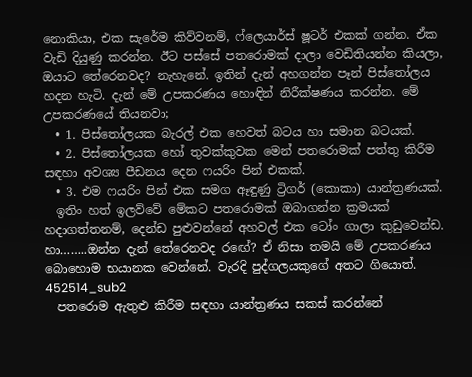නොකියා, එක සැරේම කිව්වනම්, ෆ්ලෙයාර්ස් ෂූටර් එකක් ගන්න. ඒක වැඩි දියුණු කරන්න. ඊට පස්සේ පතරොමක් දාලා වෙඩිතියන්න කියලා, ඔයාට තේරෙනවද? නැහැනේ. ඉතින් දැන් අහගන්න පෑන් පිස්තෝලය හදන හැටි. දැන් මේ උපකරණය හොඳින් නිරීක්ෂණය කරන්න. මේ උපකරණයේ තියනවා;
  • 1. පිස්තෝලයක බැරල් එක හෙවත් බටය හා සමාන බටයක්.
  • 2. පිස්තෝලයක හෝ තුවක්කුවක මෙන් පතරොමක් පත්තු කිරීම සඳහා අවශ්‍ය පීඩනය දෙන ෆයරිං පින් එකක්.
  • 3. එම ෆයරිං පින් එක සමග ඈඳුණු ට්‍රිගර් (කොකා) යාන්ත්‍රණයක්.
  ඉතිං හත් ඉලව්වේ මේකට පතරොමක් ඔබාගන්න ක්‍රමයක් හදාගත්තනම්, දෙන්ඩ පුළුවන්නේ අහවල් එක ටෝං ගාලා කුඩුවෙන්ඩ. හා……..ඔන්න දැන් තේරෙනවද රඟේ? ඒ නිසා තමයි මේ උපකරණය බොහොම භයානක වෙන්නේ. වැරදි පුද්ගලයකුගේ අතට ගියොත්.
452514_sub2
  පතරොම ඇතුළු කිරීම සඳහා යාන්ත්‍රණය සකස් කරන්නේ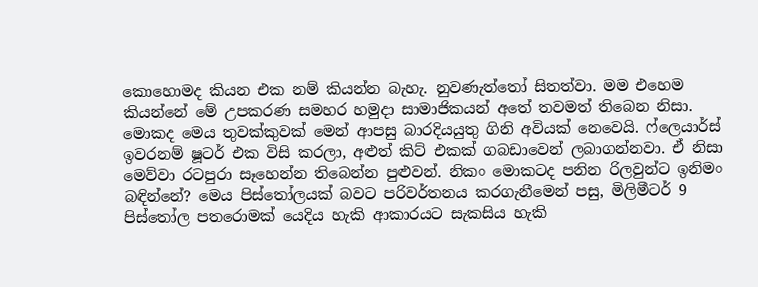කොහොමද කියන එක නම් කියන්න බැහැ. නුවණැත්තෝ සිතත්වා. මම එහෙම කියන්නේ මේ උපකරණ සමහර හමුදා සාමාජිකයන් අතේ තවමත් තිබෙන නිසා. මොකද මෙය තුවක්කුවක් මෙන් ආපසු බාරදියයුතු ගිනි අවියක් නෙවෙයි. ෆ්ලෙයාර්ස් ඉවරනම් ෂූටර් එක විසි කරලා, අළුත් කිට් එකක් ගබඩාවෙන් ලබාගන්නවා. ඒ නිසා මෙව්වා රටපුරා සෑහෙන්න තිබෙන්න පුළුවන්. නිකං මොකටද පනින රිලවුන්ට ඉනිමං බඳින්නේ? මෙය පිස්තෝලයක් බවට පරිවර්තනය කරගැනීමෙන් පසු, මිලිමීටර් 9 පිස්තෝල පතරොමක් යෙදිය හැකි ආකාරයට සැකසිය හැකි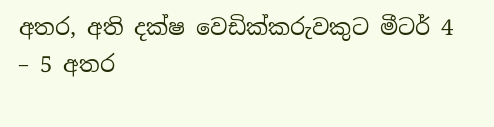අතර, අති දක්ෂ වෙඩික්කරුවකුට මීටර් 4 – 5 අතර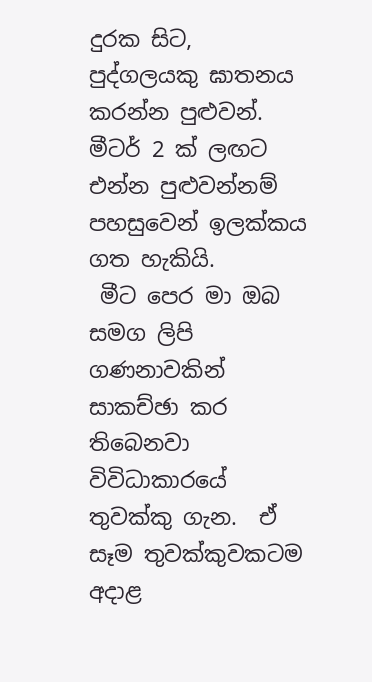දුරක සිට, පුද්ගලයකු ඝාතනය කරන්න පුළුවන්. මීටර් 2 ක් ලඟට එන්න පුළුවන්නම් පහසුවෙන් ඉලක්කය ගත හැකියි.
 මීට පෙර මා ඔබ සමග ලිපි ගණනාවකින් සාකච්ඡා කර තිබෙනවා විවිධාකාරයේ තුවක්කු ගැන.  ඒ සෑම තුවක්කුවකටම අදාළ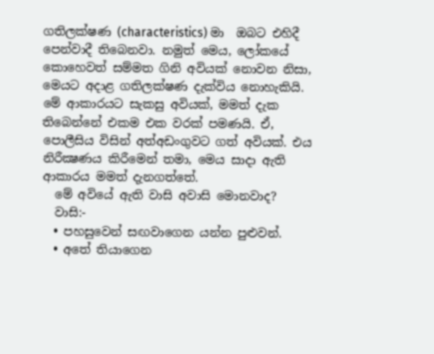ගතිලක්ෂණ (characteristics) මා  ඔබට එහිදී පෙන්වාදී තිබෙනවා. නමුත් මෙය, ලෝකයේ කොහෙවත් සම්මත ගිනි අවියක් නොවන නිසා, මෙයට අදාළ ගතිලක්ෂණ දැක්විය නොහැකියි. මේ ආකාරයට සැකසු අවියක්, මමත් දැක තිබෙන්නේ එකම එක වරක් පමණයි. ඒ, පොලීසිය විසින් අත්අඩංගුවට ගත් අවියක්. එය නිරීක්‍ෂණය කිරීමෙන් තමා, මෙය සාදා ඇති ආකාරය මමත් දැනගත්තේ.
  මේ අවියේ ඇති වාසි අවාසි මොනවාද?
  වාසි:-
  • පහසුවෙන් සඟවාගෙන යන්න පුළුවන්.
  • අතේ තියාගෙන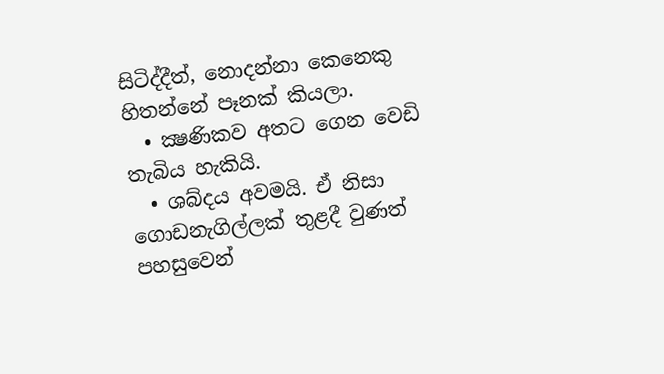සිටිද්දීත්, නොදන්නා කෙනෙකු හිතන්නේ පෑනක් කියලා.
  • ක්‍ෂණිකව අතට ගෙන වෙඩි තැබිය හැකියි.
  • ශබ්දය අවමයි. ඒ නිසා ගොඩනැගිල්ලක් තුළදී වුණත් පහසුවෙන්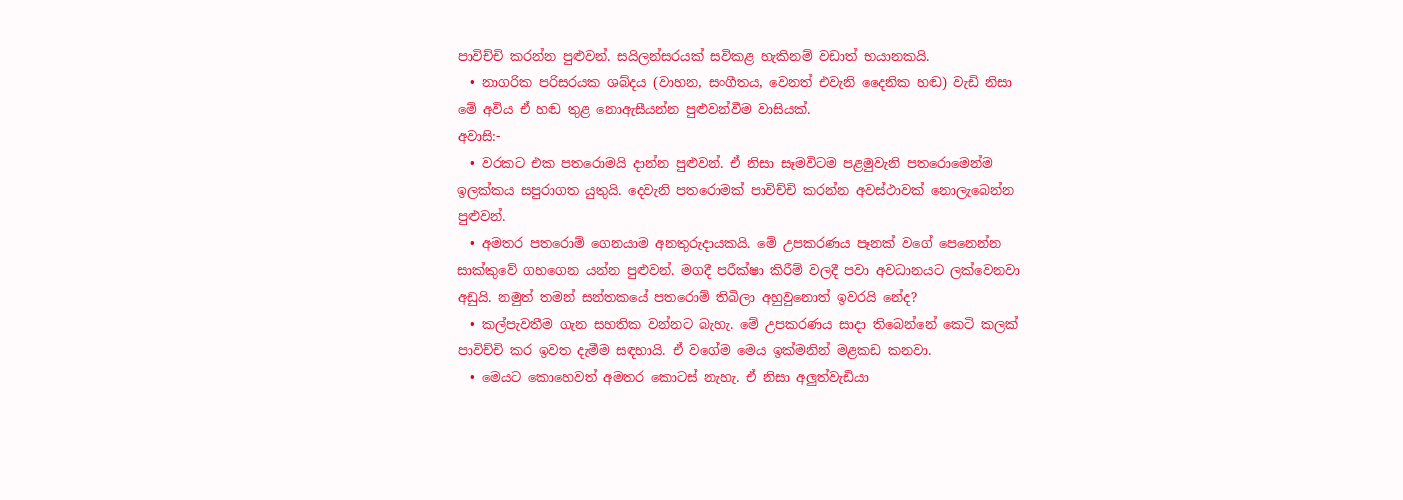පාවිච්චි කරන්න පුළුවන්. සයිලන්සරයක් සවිකළ හැකිනම් වඩාත් භයානකයි.
  • නාගරික පරිසරයක ශබ්දය (වාහන, සංගීතය, වෙනත් එවැනි දෛනික හඬ) වැඩි නිසා මේ අවිය ඒ හඬ තුළ නොඇසීයන්න පුළුවන්වීම වාසියක්.
අවාසි:-
  • වරකට එක පතරොමයි දාන්න පුළුවන්. ඒ නිසා සෑමවිටම පළමුවැනි පතරොමෙන්ම ඉලක්කය සපුරාගත යුතුයි. දෙවැනි පතරොමක් පාවිච්චි කරන්න අවස්ථාවක් නොලැබෙන්න පුළුවන්.
  • අමතර පතරොම් ගෙනයාම අනතුරුදායකයි. මේ උපකරණය පෑනක් වගේ පෙනෙන්න සාක්කුවේ ගහගෙන යන්න පුළුවන්. මගදී පරීක්ෂා කිරීම් වලදී පවා අවධානයට ලක්වෙනවා අඩුයි. නමුත් තමන් සන්තකයේ පතරොම් තිබිලා අහුවුනොත් ඉවරයි නේද?
  • කල්පැවතීම ගැන සහතික වන්නට බැහැ. මේ උපකරණය සාදා තිබෙන්නේ කෙටි කලක් පාවිච්චි කර ඉවත දැමීම සඳහායි. ඒ වගේම මෙය ඉක්මනින් මළකඩ කනවා.
  • මෙයට කොහෙවත් අමතර කොටස් නැහැ. ඒ නිසා අලුත්වැඩියා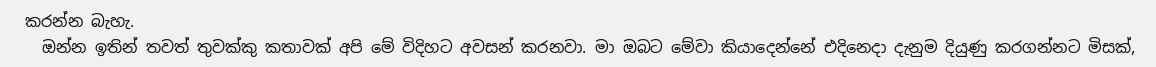කරන්න බැහැ.
  ඔන්න ඉතින් තවත් තුවක්කු කතාවක් අපි මේ විදිහට අවසන් කරනවා. මා ඔබට මේවා කියාදෙන්නේ එදිනෙදා දැනුම දියුණු කරගන්නට මිසක්,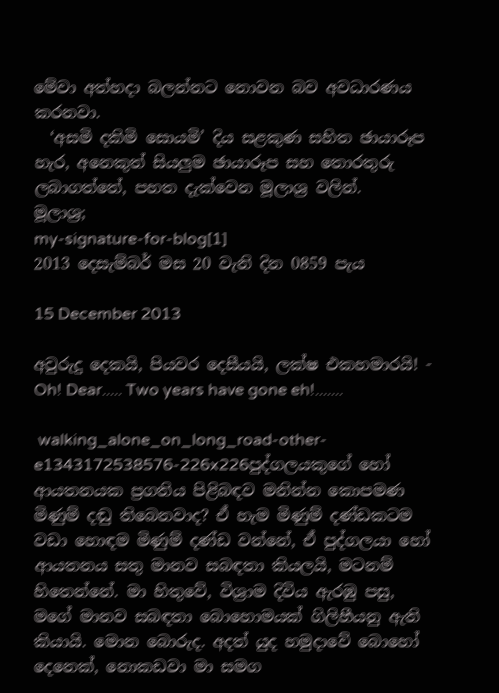මේවා අත්හදා බලන්නට නොවන බව අවධාරණය කරනවා.
  ‘අසමි දකිමි සොයමි’ දිය සළකුණ සහිත ඡායාරූප හැර, අනෙකුත් සියලුම ඡායාරූප සහ තොරතුරු ලබාගත්තේ, පහත දැක්වෙන මූලාශ්‍ර වලින්.
මූලාශ්‍ර;
my-signature-for-blog[1]
2013 දෙසැම්බර් මස 20 වැනි දින 0859 පැය

15 December 2013

අවුරුදු දෙකයි, පියවර දෙසීයයි, ලක්ෂ එකහමාරයි! - Oh! Dear..... Two years have gone eh!.......

 walking_alone_on_long_road-other-e1343172538576-226x226පුද්ගලයකුගේ හෝ ආයතනයක ප්‍රගතිය පිළිබඳව මනින්න කොපමණ මිණුම් දඬු තිබෙනවාද? ඒ හැම මිණුම් දණ්ඩකටම වඩා හොඳම මිණුම් දණ්ඩ වන්නේ, ඒ පුද්ගලයා හෝ ආයතනය සතු මානව සබඳතා කියලයි, මටනම් හිතෙන්නේ. මා හිතුවේ, විශ්‍රාම දිවිය ඇරඹු පසු, මගේ මානව සබඳතා බොහොමයක් ගිලිහීයනු ඇති කියායි. මොන බොරුද. අදත් යුද හමුදාවේ බොහෝ දෙනෙක්, නොකඩවා මා සමග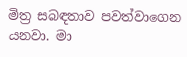මිත්‍ර සබඳතාව පවත්වාගෙන යනවා. මා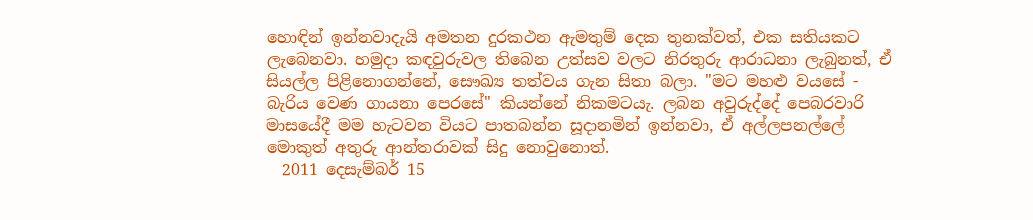හොඳින් ඉන්නවාදැයි අමතන දුරකථන ඇමතුම් දෙක තුනක්වත්, එක සතියකට ලැබෙනවා. හමුදා කඳවුරුවල තිබෙන උත්සව වලට නිරතුරු ආරාධනා ලැබුනත්, ඒ සියල්ල පිළිනොගන්නේ, සෞඛ්‍ය තත්වය ගැන සිතා බලා. "මට මහළු වයසේ - බැරිය වෙණ ගායනා පෙරසේ" කියන්නේ නිකමටයැ. ලබන අවුරුද්දේ පෙබරවාරි මාසයේදී මම හැටවන වියට පාතබන්න සූදානමින් ඉන්නවා, ඒ අල්ලපනල්ලේ මොකුත් අතුරු ආන්තරාවක් සිදු නොවුනොත්.
  2011 දෙසැම්බර් 15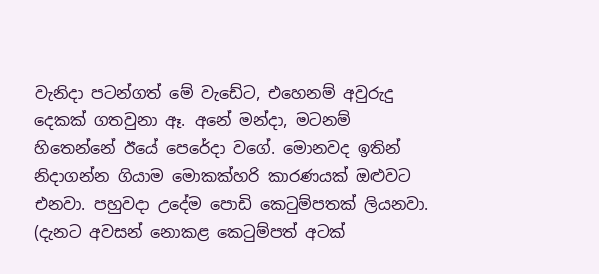වැනිදා පටන්ගත් මේ වැඩේට, එහෙනම් අවුරුදු දෙකක් ගතවුනා ඈ. අනේ මන්දා, මටනම් හිතෙන්නේ ඊයේ පෙරේදා වගේ. මොනවද ඉතින් නිදාගන්න ගියාම මොකක්හරි කාරණයක් ඔළුවට එනවා. පහුවදා උදේම පොඩි කෙටුම්පතක් ලියනවා. (දැනට අවසන් නොකළ කෙටුම්පත් අටක්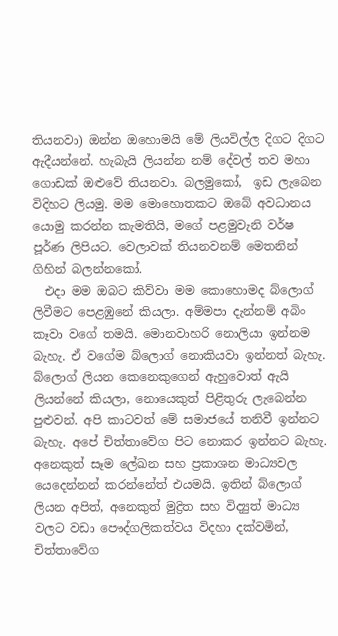තියනවා) ඔන්න ඔහොමයි මේ ලියවිල්ල දිගට දිගට ඇදීයන්නේ. හැබැයි ලියන්න නම් දේවල් තව මහා ගොඩක් ඔළුවේ තියනවා. බලමුකෝ,  ඉඩ ලැබෙන විදිහට ලියමු. මම මොහොතකට ඔබේ අවධානය යොමු කරන්න කැමතියි, මගේ පළමුවැනි වර්ෂ පූර්ණ ලිපියට. වෙලාවක් තියනවනම් මෙතනින් ගිහින් බලන්නකෝ.
  එදා මම ඔබට කිව්වා මම කොහොමද බ්ලොග් ලිවීමට පෙළඹුනේ කියලා. අම්මපා දැන්නම් අබිං කෑවා වගේ තමයි. මොනවාහරි නොලියා ඉන්නම බැහැ. ඒ වගේම බ්ලොග් නොකියවා ඉන්නත් බැහැ. බ්ලොග් ලියන කෙනෙකුගෙන් ඇහුවොත් ඇයි ලියන්නේ කියලා, නොයෙකුත් පිළිතුරු ලැබෙන්න පුළුවන්. අපි කාටවත් මේ සමාජයේ තනිවී ඉන්නට බැහැ. අපේ චිත්තාවේග පිට නොකර ඉන්නට බැහැ. අනෙකුත් සෑම ලේඛන සහ ප්‍රකාශන මාධ්‍යවල යෙදෙන්නන් කරන්නේත් එයමයි. ඉතින් බ්ලොග් ලියන අපිත්, අනෙකුත් මුද්‍රිත සහ විද්‍යුත් මාධ්‍ය වලට වඩා පෞද්ගලිකත්වය විදහා දක්වමින්, චිත්තාවේග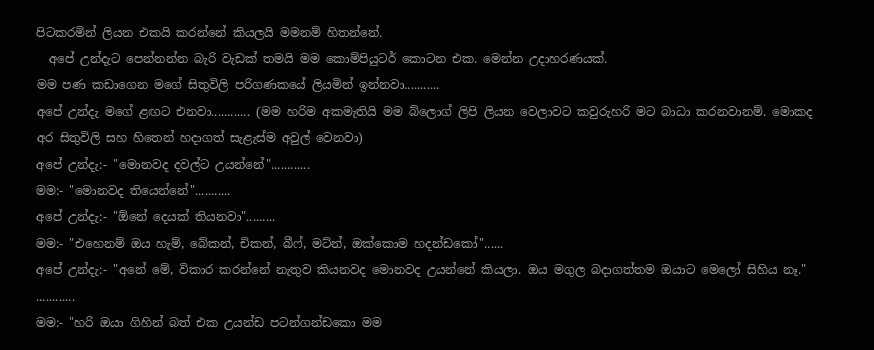පිටකරමින් ලියන එකයි කරන්නේ කියලයි මමනම් හිතන්නේ.
  අපේ උන්දැට පෙන්නන්න බැරි වැඩක් තමයි මම කොම්පියුටර් කොටන එක. මෙන්න උදාහරණයක්.
මම පණ කඩාගෙන මගේ සිතුවිලි පරිගණකයේ ලියමින් ඉන්නවා...........
අපේ උන්දැ මගේ ළඟට එනවා............ (මම හරිම අකමැතියි මම බ්ලොග් ලිපි ලියන වෙලාවට කවුරුහරි මට බාධා කරනවානම්. මොකද අර සිතුවිලි සහ හිතෙන් හදාගත් සැළැස්ම අවුල් වෙනවා)
අපේ උන්දැ:- "මොනවද දවල්ට උයන්නේ"............
මම:- "මොනවද තියෙන්නේ"...........
අපේ උන්දැ:- "ඕනේ දෙයක් තියනවා".........
මම:- "එහෙනම් ඔය හැම්, බේකන්, චිකන්, බීෆ්, මට්න්, ඔක්කොම හදන්ඩකෝ"......
අපේ උන්දැ:- "අනේ මේ, විකාර කරන්නේ නැතුව කියනවද මොනවද උයන්නේ කියලා. ඔය මගුල බදාගත්තම ඔයාට මෙලෝ සිහිය නෑ." ............
මම:- "හරි ඔයා ගිහින් බත් එක උයන්ඩ පටන්ගන්ඩකො මම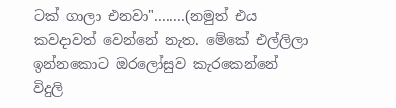ටක් ගාලා එනවා"........(නමුත් එය කවදාවත් වෙන්නේ නැත. මේකේ එල්ලිලා ඉන්නකොට ඔරලෝසුව කැරකෙන්නේ විදුලි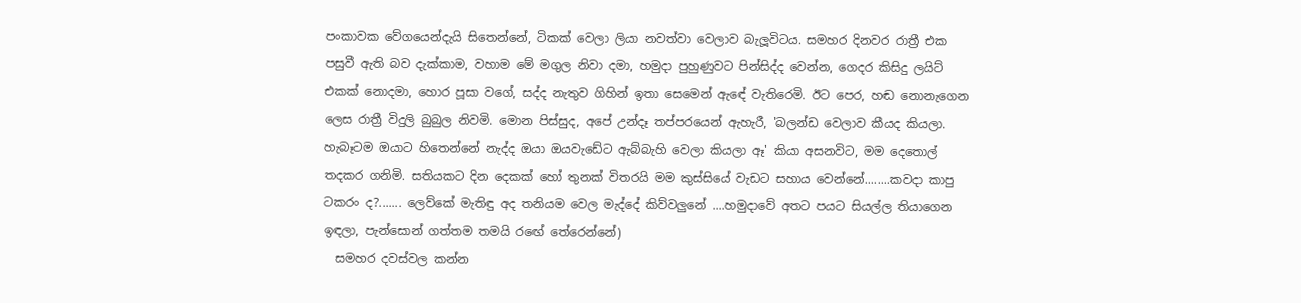පංකාවක වේගයෙන්දැයි සිතෙන්නේ, ටිකක් වෙලා ලියා නවත්වා වෙලාව බැලූවිටය. සමහර දිනවර රාත්‍රී එක පසුවී ඇති බව දැක්කාම, වහාම මේ මගුල නිවා දමා, හමුදා පුහුණුවට පින්සිද්ද වෙන්න, ගෙදර කිසිදු ලයිට් එකක් නොදමා, හොර පූසා වගේ, සද්ද නැතුව ගිහින් ඉතා සෙමෙන් ඇඳේ වැතිරෙමි. ඊට පෙර, හඬ නොනැගෙන ලෙස රාත්‍රී විදුලි බුබුල නිවමි. මොන පිස්සුද, අපේ උන්දෑ තප්පරයෙන් ඇහැරී, 'බලන්ඩ වෙලාව කීයද කියලා. හැබෑටම ඔයාට හිතෙන්නේ නැද්ද ඔයා ඔයවැඩේට ඇබ්බැහි වෙලා කියලා ඈ' කියා අසනවිට, මම දෙතොල් තදකර ගනිමි. සතියකට දින දෙකක් හෝ තුනක් විතරයි මම කුස්සියේ වැඩට සහාය වෙන්නේ........කවදා කාපු ටකරං ද?....... ලෙව්කේ මැතිඳු අද තනියම වෙල මැද්දේ කිව්වලුනේ ....හමුදාවේ අතට පයට සියල්ල තියාගෙන ඉඳලා, පැන්සොන් ගත්තම තමයි රඟේ තේරෙන්නේ)
  සමහර දවස්වල කන්න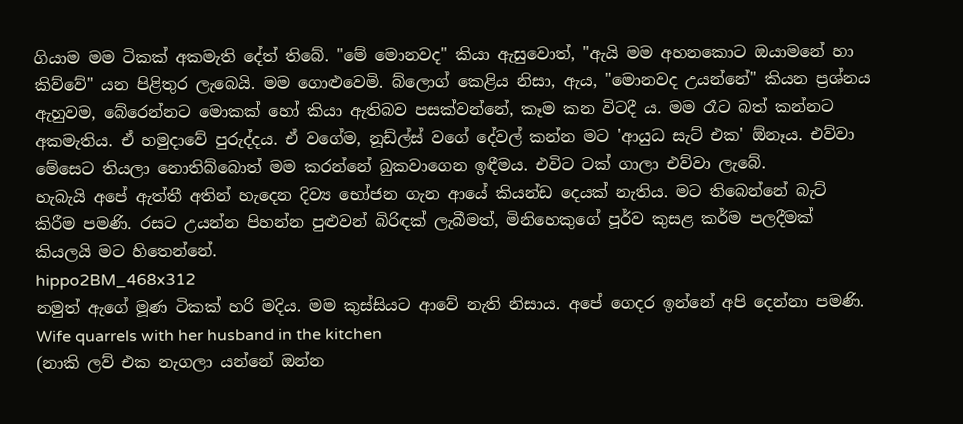ගියාම මම ටිකක් අකමැති දේත් තිබේ. "මේ මොනවද" කියා ඇසුවොත්, "ඇයි මම අහනකොට ඔයාමනේ හා කිව්වේ" යන පිළිතුර ලැබෙයි. මම ගොළුවෙමි. බ්ලොග් කෙළිය නිසා, ඇය, "මොනවද උයන්නේ" කියන ප්‍රශ්නය ඇහුවම, බේරෙන්නට මොකක් හෝ කියා ඇතිබව පසක්වන්නේ, කෑම කන විටදී ය. මම රෑට බත් කන්නට අකමැතිය. ඒ හමුදාවේ පුරුද්දය. ඒ වගේම, නූඩ්ල්ස් වගේ දේවල් කන්න මට 'ආයුධ සැට් එක' ඕනෑය. එව්වා මේසෙට තියලා නොතිබ්බොත් මම කරන්නේ බුකවාගෙන ඉඳීමය. එවිට ටක් ගාලා එව්වා ලැබේ.
හැබැයි අපේ ඇත්තී අතින් හැදෙන දිව්‍ය භෝජන ගැන ආයේ කියන්ඩ දෙයක් නැතිය. මට තිබෙන්නේ බැට් කිරීම පමණි. රසට උයන්න පිහන්න පුළුවන් බිරිඳක් ලැබීමත්, මිනිහෙකුගේ පූර්ව කුසළ කර්ම පලදීමක් කියලයි මට හිතෙන්නේ.
hippo2BM_468x312
නමුත් ඇගේ මූණ ටිකක් හරි මදිය. මම කුස්සියට ආවේ නැති නිසාය. අපේ ගෙදර ඉන්නේ අපි දෙන්නා පමණි.
Wife quarrels with her husband in the kitchen
(නාකි ලව් එක නැගලා යන්නේ ඔන්න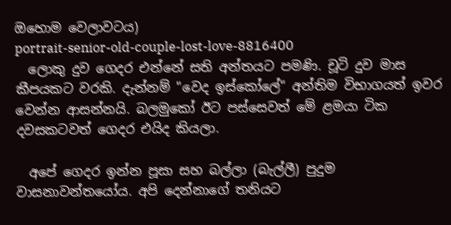ඔහොම වෙලාවටය)
portrait-senior-old-couple-lost-love-8816400
  ලොකු දුව ගෙදර එන්නේ සති අන්තයට පමණි. චූටි දුව මාස කීපයකට වරකි. දැන්නම් "වෙද ඉස්කෝලේ" අන්තිම විභාගයත් ඉවර වෙන්න ආසන්නයි. බලමුකෝ ඊට පස්සෙවත් මේ ළමයා ටික දවසකටවත් ගෙදර එයිද කියලා.

  අපේ ගෙදර ඉන්න පූසා සහ බල්ලා (බැල්ලී) පුදුම වාසනාවන්තයෝය. අපි දෙන්නාගේ තනියට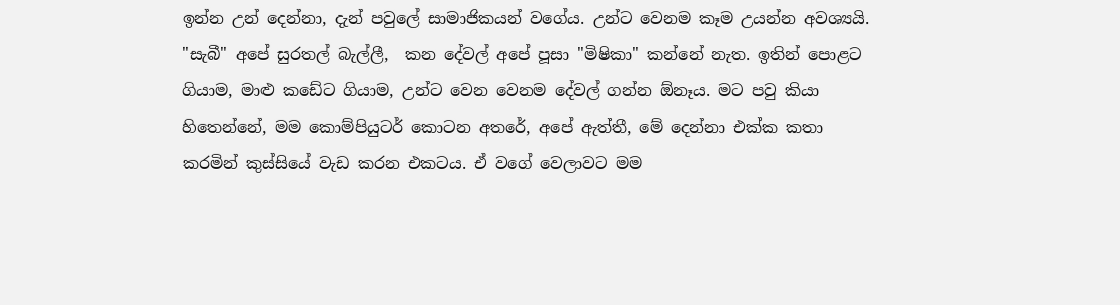ඉන්න උන් දෙන්නා, දැන් පවුලේ සාමාජිකයන් වගේය. උන්ට වෙනම කෑම උයන්න අවශ්‍යයි. "සැබී" අපේ සුරතල් බැල්ලී,  කන දේවල් අපේ පූසා "මිෂිකා" කන්නේ නැත. ඉතින් පොළට ගියාම, මාළු කඩේට ගියාම, උන්ට වෙන වෙනම දේවල් ගන්න ඕනෑය. මට පවු කියා හිතෙන්නේ, මම කොම්පියුටර් කොටන අතරේ, අපේ ඇත්තී, මේ දෙන්නා එක්ක කතා කරමින් කුස්සියේ වැඩ කරන එකටය. ඒ වගේ වෙලාවට මම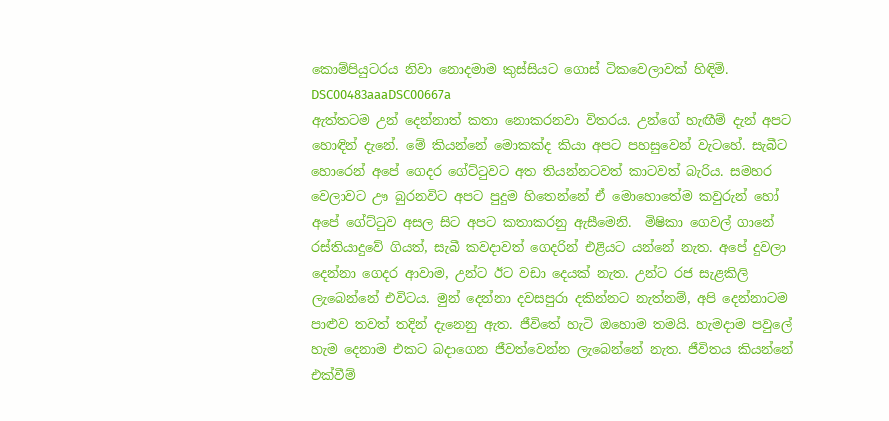කොම්පියුටරය නිවා නොදමාම කුස්සියට ගොස් ටිකවෙලාවක් හිඳිමි.
DSC00483aaaDSC00667a
ඇත්තටම උන් දෙන්නාත් කතා නොකරනවා විතරය. උන්ගේ හැඟීම් දැන් අපට හොඳින් දැනේ. මේ කියන්නේ මොකක්ද කියා අපට පහසුවෙන් වැටහේ. සැබීට හොරෙන් අපේ ගෙදර ගේට්ටුවට අත තියන්නටවත් කාටවත් බැරිය. සමහර වෙලාවට ඌ බුරනවිට අපට පුදුම හිතෙන්නේ ඒ මොහොතේම කවුරුන් හෝ අපේ ගේට්ටුව අසල සිට අපට කතාකරනු ඇසීමෙනි.  මිෂිකා ගෙවල් ගානේ රස්තියාදුවේ ගියත්, සැබී කවදාවත් ගෙදරින් එළියට යන්නේ නැත. අපේ දුවලා දෙන්නා ගෙදර ආවාම, උන්ට ඊට වඩා දෙයක් නැත. උන්ට රජ සැළකිලි ලැබෙන්නේ එවිටය. මුන් දෙන්නා දවසපුරා දකින්නට නැත්නම්, අපි දෙන්නාටම පාළුව තවත් තදින් දැනෙනු ඇත. ජීවිතේ හැටි ඔහොම තමයි. හැමදාම පවුලේ හැම දෙනාම එකට බදාගෙන ජීවත්වෙන්න ලැබෙන්නේ නැත. ජීවිතය කියන්නේ එක්වීම්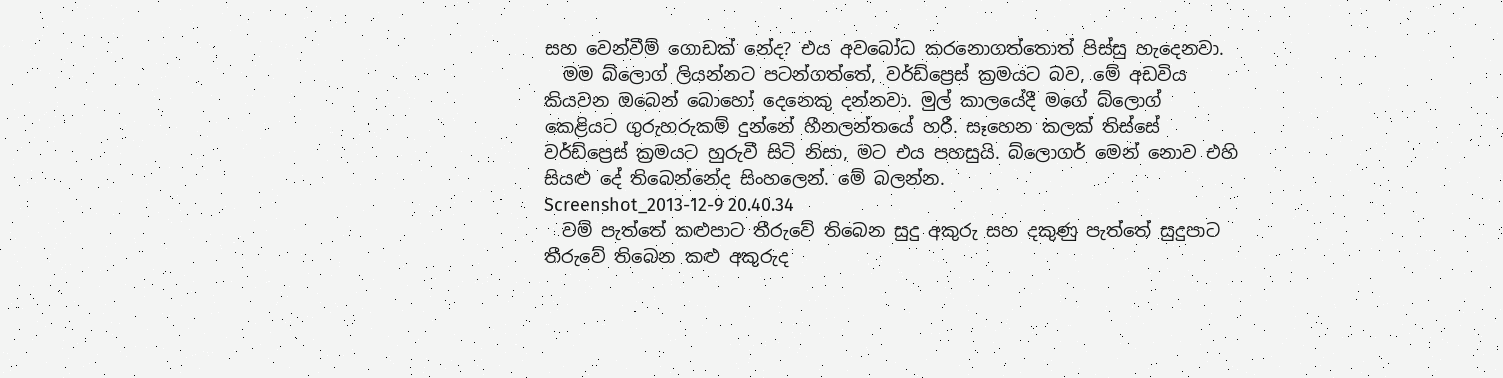සහ වෙන්වීම් ගොඩක් නේද? එය අවබෝධ කරනොගත්තොත් පිස්සු හැදෙනවා.
  මම බ්ලොග් ලියන්නට පටන්ගත්තේ, වර්ඩ්ප්‍රෙස් ක්‍රමයට බව, මේ අඩවිය කියවන ඔබෙන් බොහෝ දෙනෙකු දන්නවා. මුල් කාලයේදී මගේ බ්ලොග් කෙළියට ගුරුහරුකම් දුන්නේ හීනලන්තයේ හරී. සෑහෙන කලක් තිස්සේ වර්ඩ්ප්‍රෙස් ක්‍රමයට හුරුවී සිටි නිසා, මට එය පහසුයි. බ්ලොගර් මෙන් නොව එහි සියළු දේ තිබෙන්නේද සිංහලෙන්. මේ බලන්න.
Screenshot_2013-12-9 20.40.34
  වම් පැත්තේ කළුපාට තීරුවේ තිබෙන සුදු අකුරු සහ දකුණු පැත්තේ සුදුපාට තීරුවේ තිබෙන කළු අකුරුද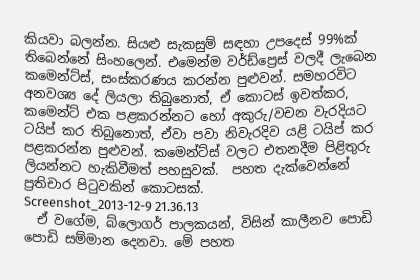කියවා බලන්න. සියළු සැකසුම් සඳහා උපදෙස් 99%ක් තිබෙන්නේ සිංහලෙන්. එමෙන්ම වර්ඩ්ප්‍රෙස් වලදී ලැබෙන කමෙන්ට්ස්, සංස්කරණය කරන්න පුළුවන්. සමහරවිට අනවශ්‍ය දේ ලියලා තිබුනොත්, ඒ කොටස් ඉවත්කර, කමෙන්ට් එක පළකරන්නට හෝ අකුරු/වචන වැරදියට ටයිප් කර තිබුනොත්, ඒවා පවා නිවැරදිව යළි ටයිප් කර පළකරන්න පුළුවන්. කමෙන්ට්ස් වලට එතනදීම පිළිතුරු ලියන්නට හැකිවීමත් පහසුවක්.  පහත දැක්වෙන්නේ ප්‍රතිචාර පිටුවකින් කොටසක්.
Screenshot_2013-12-9 21.36.13
  ඒ වගේම, බ්ලොගර් පාලකයන්, විසින් කාලීනව පොඩි පොඩි සම්මාන දෙනවා. මේ පහත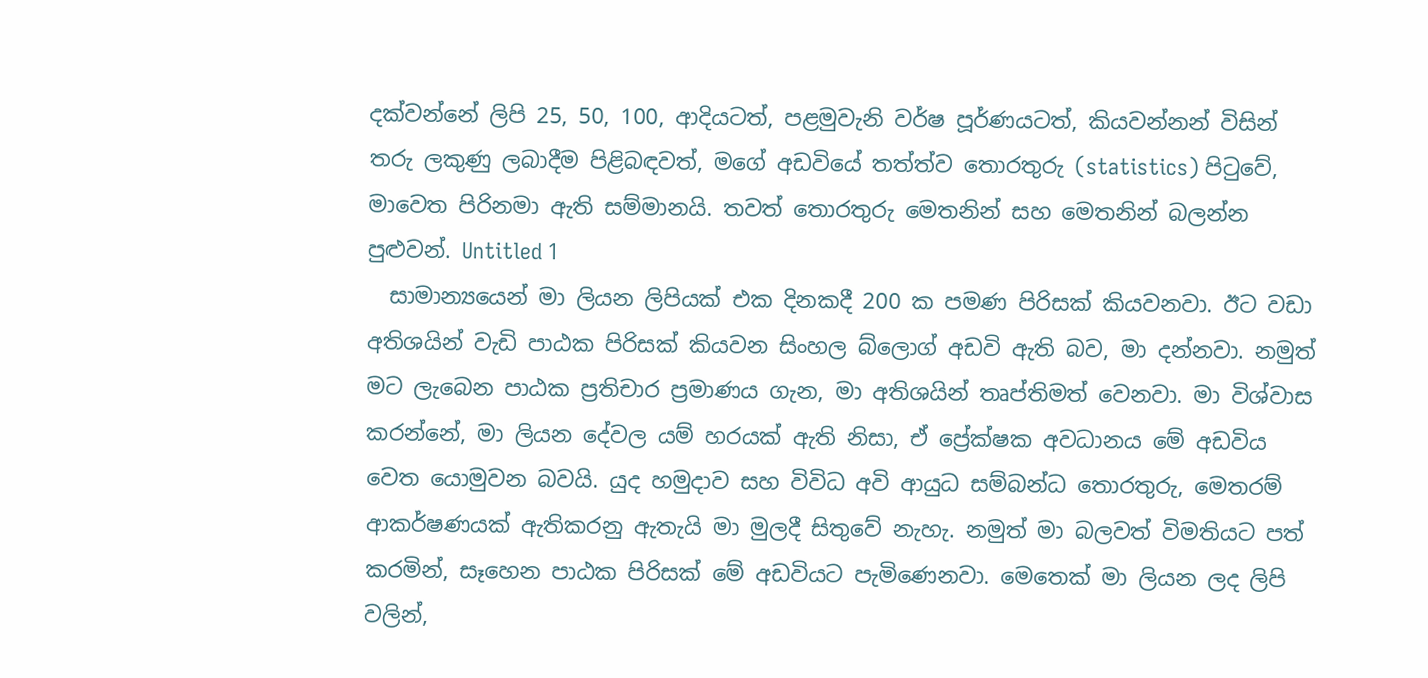දක්වන්නේ ලිපි 25, 50, 100, ආදියටත්, පළමුවැනි වර්ෂ පූර්ණයටත්, කියවන්නන් විසින් තරු ලකුණු ලබාදීම පිළිබඳවත්, මගේ අඩවියේ තත්ත්ව තොරතුරු (statistics) පිටුවේ, මාවෙත පිරිනමා ඇති සම්මානයි. තවත් තොරතුරු මෙතනින් සහ මෙතනින් බලන්න පුළුවන්. Untitled 1
  සාමාන්‍යයෙන් මා ලියන ලිපියක් එක දිනකදී 200 ක පමණ පිරිසක් කියවනවා. ඊට වඩා අතිශයින් වැඩි පාඨක පිරිසක් කියවන සිංහල බ්ලොග් අඩවි ඇති බව, මා දන්නවා. නමුත් මට ලැබෙන පාඨක ප්‍රතිචාර ප්‍රමාණය ගැන, මා අතිශයින් තෘප්තිමත් වෙනවා. මා විශ්වාස කරන්නේ, මා ලියන දේවල යම් හරයක් ඇති නිසා, ඒ ප්‍රේක්ෂක අවධානය මේ අඩවිය වෙත යොමුවන බවයි. යුද හමුදාව සහ විවිධ අවි ආයුධ සම්බන්ධ තොරතුරු, මෙතරම් ආකර්ෂණයක් ඇතිකරනු ඇතැයි මා මුලදී සිතුවේ නැහැ. නමුත් මා බලවත් විමතියට පත් කරමින්, සෑහෙන පාඨක පිරිසක් මේ අඩවියට පැමිණෙනවා. මෙතෙක් මා ලියන ලද ලිපි වලින්,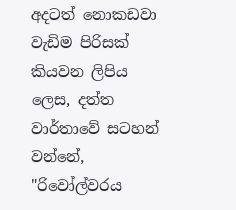අදටත් නොකඩවා වැඩිම පිරිසක් කියවන ලිපිය ලෙස, දත්ත වාර්තාවේ සටහන් වන්නේ, "රිවෝල්වරය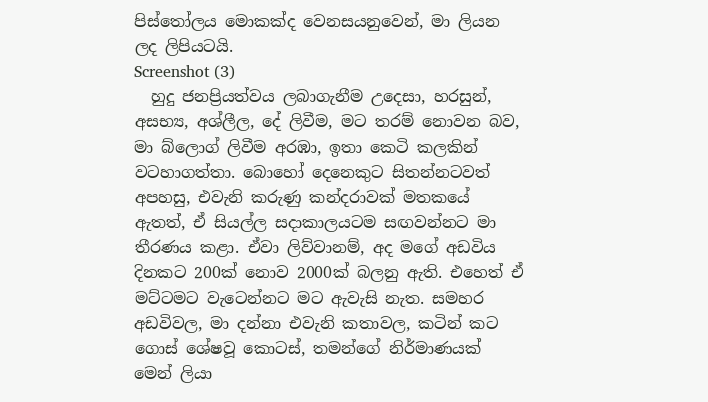පිස්තෝලය මොකක්ද වෙනසයනුවෙන්, මා ලියන ලද ලිපියටයි.
Screenshot (3)
  හුදු ජනප්‍රියත්වය ලබාගැනීම උදෙසා, හරසුන්, අසභ්‍ය, අශ්ලීල, දේ ලිවීම, මට තරම් නොවන බව, මා බ්ලොග් ලිවීම අරඹා, ඉතා කෙටි කලකින් වටහාගත්තා. බොහෝ දෙනෙකුට සිතන්නටවත් අපහසු, එවැනි කරුණු කන්දරාවක් මතකයේ ඇතත්, ඒ සියල්ල සදාකාලයටම සඟවන්නට මා තීරණය කළා. ඒවා ලිව්වානම්, අද මගේ අඩවිය දිනකට 200ක් නොව 2000ක් බලනු ඇති. එහෙත් ඒ මට්ටමට වැටෙන්නට මට ඇවැසි නැත. සමහර අඩවිවල, මා දන්නා එවැනි කතාවල, කටින් කට ගොස් ශේෂවූ කොටස්, තමන්ගේ නිර්මාණයක් මෙන් ලියා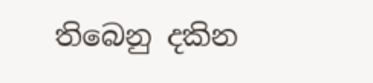තිබෙනු දකින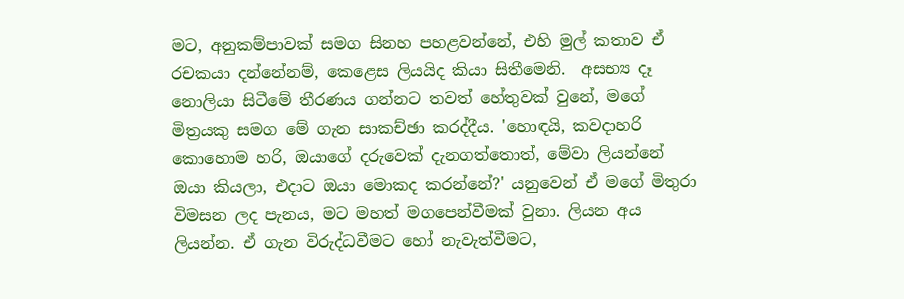මට, අනුකම්පාවක් සමග සිනහ පහළවන්නේ, එහි මුල් කතාව ඒ රචකයා දන්නේනම්, කෙළෙස ලියයිද කියා සිතීමෙනි.  අසභ්‍ය දෑ නොලියා සිටීමේ තීරණය ගන්නට තවත් හේතුවක් වුනේ, මගේ මිත්‍රයකු සමග මේ ගැන සාකච්ඡා කරද්දීය. 'හොඳයි, කවදාහරි කොහොම හරි, ඔයාගේ දරුවෙක් දැනගත්තොත්, මේවා ලියන්නේ ඔයා කියලා, එදාට ඔයා මොකද කරන්නේ?' යනුවෙන් ඒ මගේ මිතුරා විමසන ලද පැනය, මට මහත් මගපෙන්වීමක් වුනා. ලියන අය ලියන්න. ඒ ගැන විරුද්ධවීමට හෝ නැවැත්වීමට,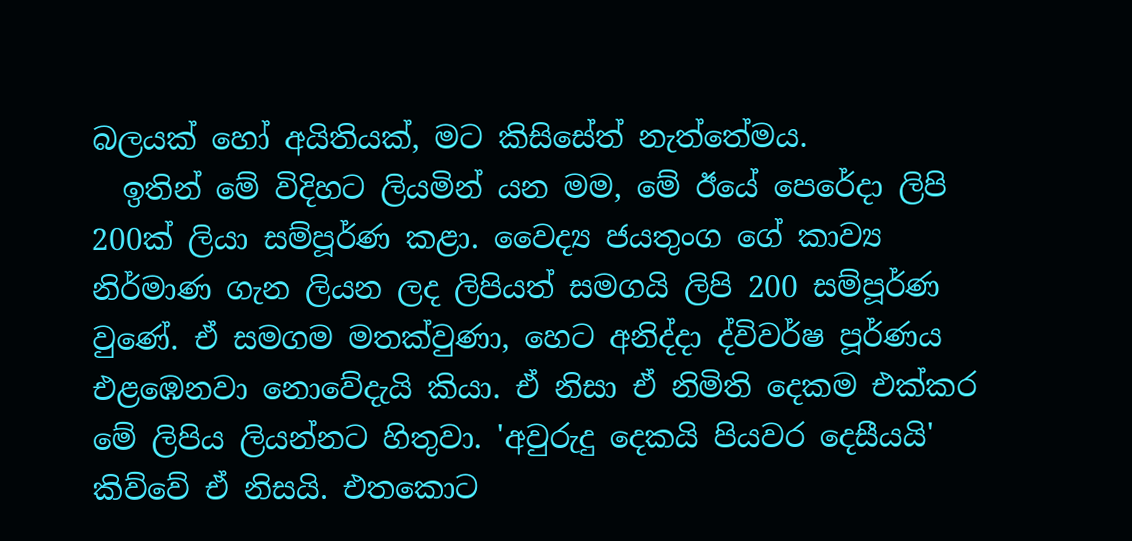බලයක් හෝ අයිතියක්, මට කිසිසේත් නැත්තේමය.
  ඉතින් මේ විදිහට ලියමින් යන මම, මේ ඊයේ පෙරේදා ලිපි 200ක් ලියා සම්පූර්ණ කළා. වෛද්‍ය ජයතුංග ගේ කාව්‍ය නිර්මාණ ගැන ලියන ලද ලිපියත් සමගයි ලිපි 200 සම්පූර්ණ වුණේ. ඒ සමගම මතක්වුණා, හෙට අනිද්දා ද්විවර්ෂ පූර්ණය එළඹෙනවා නොවේදැයි කියා. ඒ නිසා ඒ නිමිති දෙකම එක්කර මේ ලිපිය ලියන්නට හිතුවා. 'අවුරුදු දෙකයි පියවර දෙසීයයි' කිව්වේ ඒ නිසයි. එතකොට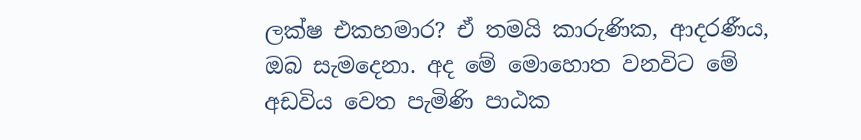ලක්ෂ එකහමාර? ඒ තමයි කාරුණික, ආදරණීය, ඔබ සැමදෙනා. අද මේ මොහොත වනවිට මේ අඩවිය වෙත පැමිණි පාඨක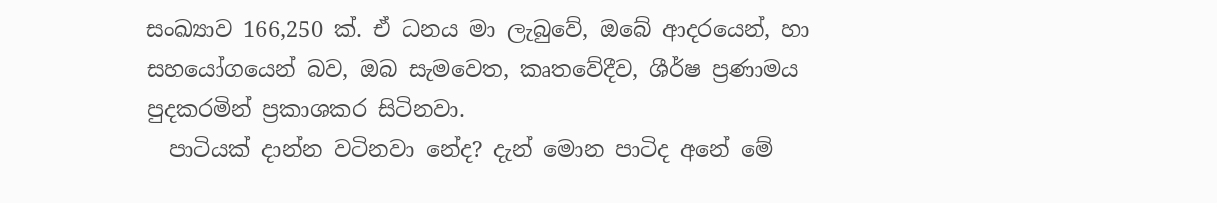සංඛ්‍යාව 166,250 ක්. ඒ ධනය මා ලැබුවේ, ඔබේ ආදරයෙන්, හා සහයෝගයෙන් බව, ඔබ සැමවෙත, කෘතවේදීව, ශීර්ෂ ප්‍රණාමය පුදකරමින් ප්‍රකාශකර සිටිනවා.
  පාටියක් දාන්න වටිනවා නේද? දැන් මොන පාටිද අනේ මේ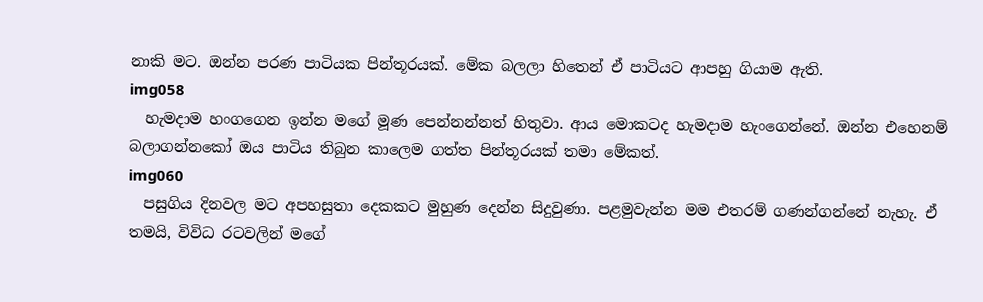නාකි මට. ඔන්න පරණ පාටියක පින්තූරයක්. මේක බලලා හිතෙන් ඒ පාටියට ආපහු ගියාම ඇති.
img058
  හැමදාම හංගගෙන ඉන්න මගේ මූණ පෙන්නන්නත් හිතුවා. ආය මොකටද හැමදාම හැංගෙන්නේ. ඔන්න එහෙනම් බලාගන්නකෝ ඔය පාටිය තිබුන කාලෙම ගත්ත පින්තූරයක් තමා මේකත්.
img060
  පසුගිය දිනවල මට අපහසුතා දෙකකට මුහුණ දෙන්න සිදුවුණා. පළමුවැන්න මම එතරම් ගණන්ගන්නේ නැහැ. ඒ තමයි, විවිධ රටවලින් මගේ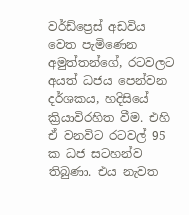වර්ඩ්ප්‍රෙස් අඩවිය වෙත පැමිණෙන අමුත්තන්ගේ, රටවලට අයත් ධජය පෙන්වන දර්ශකය, හදිසියේ ක්‍රියාවිරහිත වීම. එහි ඒ වනවිට රටවල් 95 ක ධජ සටහන්ව තිබුණා. එය නැවත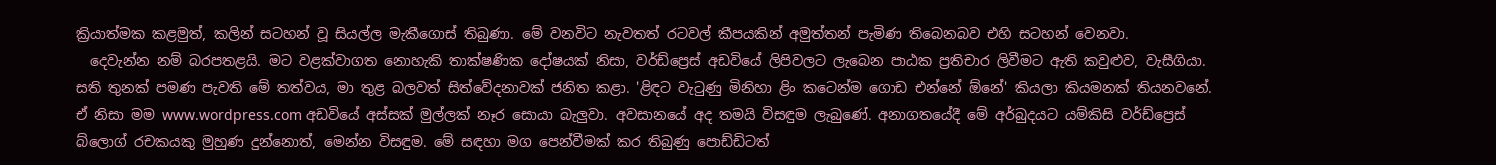ක්‍රියාත්මක කළමුත්, කලින් සටහන් වූ සියල්ල මැකීගොස් තිබුණා. මේ වනවිට නැවතත් රටවල් කීපයකින් අමුත්තන් පැමිණ තිබෙනබව එහි සටහන් වෙනවා.
  දෙවැන්න නම් බරපතළයි. මට වළක්වාගත නොහැකි තාක්ෂණික දෝෂයක් නිසා, වර්ඩ්ප්‍රෙස් අඩවියේ ලිපිවලට ලැබෙන පාඨක ප්‍රතිචාර ලිවීමට ඇති කවුළුව, වැසීගියා. සති තුනක් පමණ පැවති මේ තත්වය, මා තුළ බලවත් සිත්වේදනාවක් ජනිත කළා. 'ළිඳට වැටුණු මිනිහා ළිං කටෙන්ම ගොඩ එන්නේ ඕනේ' කියලා කියමනක් තියනවනේ.  ඒ නිසා මම www.wordpress.com අඩවියේ අස්සක් මුල්ලක් නෑර සොයා බැලුවා. අවසානයේ අද තමයි විසඳුම ලැබුණේ. අනාගතයේදී මේ අර්බුදයට යම්කිසි වර්ඩ්ප්‍රෙස් බ්ලොග් රචකයකු මුහුණ දුන්නොත්, මෙන්න විසඳුම. මේ සඳහා මග පෙන්වීමක් කර තිබුණු පොඩ්ඩිටත්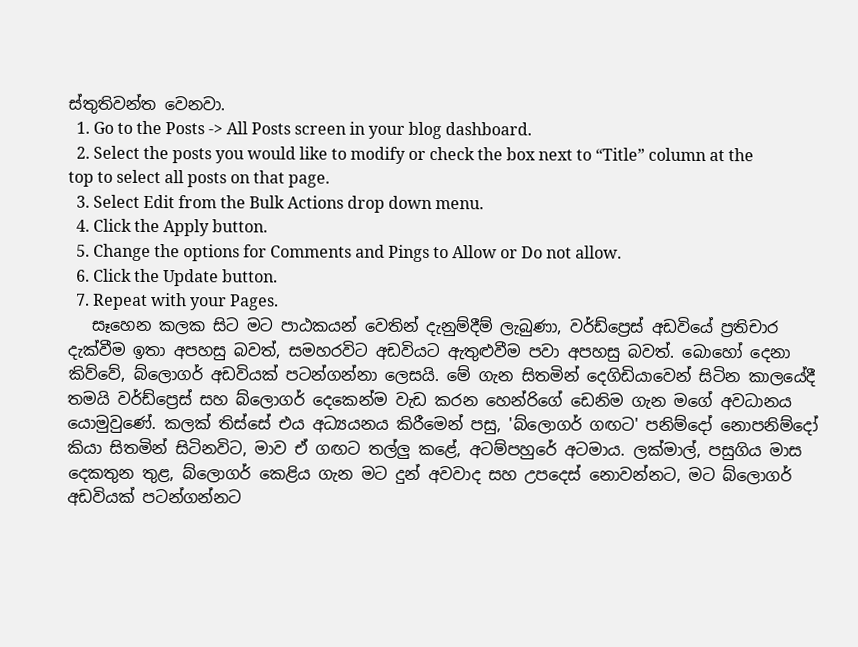ස්තුතිවන්ත වෙනවා.
  1. Go to the Posts -> All Posts screen in your blog dashboard.
  2. Select the posts you would like to modify or check the box next to “Title” column at the top to select all posts on that page.
  3. Select Edit from the Bulk Actions drop down menu.
  4. Click the Apply button.
  5. Change the options for Comments and Pings to Allow or Do not allow.
  6. Click the Update button.
  7. Repeat with your Pages.
   සෑහෙන කලක සිට මට පාඨකයන් වෙතින් දැනුම්දීම් ලැබුණා, වර්ඩ්ප්‍රෙස් අඩවියේ ප්‍රතිචාර දැක්වීම ඉතා අපහසු බවත්, සමහරවිට අඩවියට ඇතුළුවීම පවා අපහසු බවත්. බොහෝ දෙනා කිව්වේ, බ්ලොගර් අඩවියක් පටන්ගන්නා ලෙසයි. මේ ගැන සිතමින් දෙගිඩියාවෙන් සිටින කාලයේදී තමයි වර්ඩ්ප්‍රෙස් සහ බ්ලොගර් දෙකෙන්ම වැඩ කරන හෙන්රිගේ ඩෙනිම ගැන මගේ අවධානය යොමුවුණේ. කලක් තිස්සේ එය අධ්‍යයනය කිරීමෙන් පසු, 'බ්ලොගර් ගඟට' පනිම්දෝ නොපනිම්දෝ කියා සිතමින් සිටිනවිට, මාව ඒ ගඟට තල්ලු කළේ, අටම්පහුරේ අටමාය. ලක්මාල්, පසුගිය මාස දෙකතුන තුළ, බ්ලොගර් කෙළිය ගැන මට දුන් අවවාද සහ උපදෙස් නොවන්නට, මට බ්ලොගර් අඩවියක් පටන්ගන්නට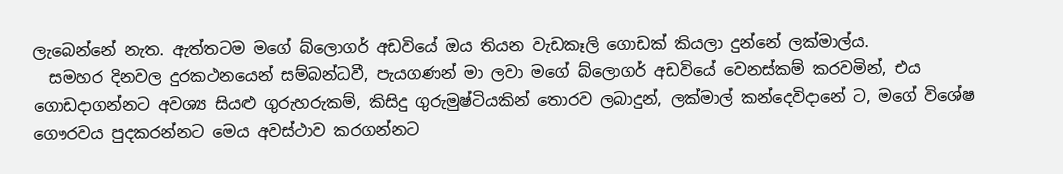ලැබෙන්නේ නැත. ඇත්තටම මගේ බ්ලොගර් අඩවියේ ඔය තියන වැඩකෑලි ගොඩක් කියලා දුන්නේ ලක්මාල්ය.
  සමහර දිනවල දුරකථනයෙන් සම්බන්ධවී, පැයගණන් මා ලවා මගේ බ්ලොගර් අඩවියේ වෙනස්කම් කරවමින්, එය ගොඩදාගන්නට අවශ්‍ය සියළු ගුරුහරුකම්, කිසිදු ගුරුමුෂ්ටියකින් තොරව ලබාදුන්, ලක්මාල් කන්දෙවිදානේ ට, මගේ විශේෂ ගෞරවය පුදකරන්නට මෙය අවස්ථාව කරගන්නට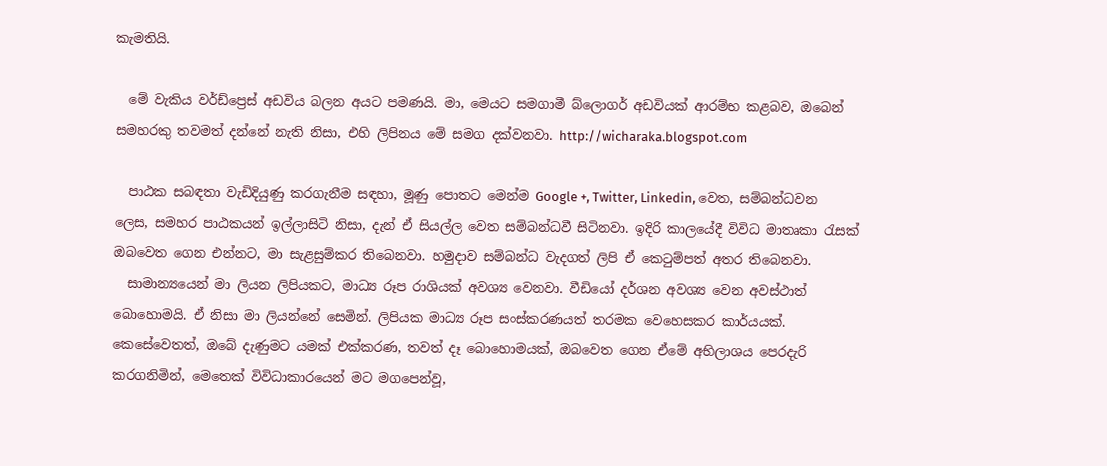කැමතියි.

  මේ වැකිය වර්ඩ්ප්‍රෙස් අඩවිය බලන අයට පමණයි. මා, මෙයට සමගාමී බ්ලොගර් අඩවියක් ආරම්භ කළබව, ඔබෙන් සමහරකු තවමත් දන්නේ නැති නිසා, එහි ලිපිනය මේ සමග දක්වනවා. http://wicharaka.blogspot.com

  පාඨක සබඳතා වැඩිදියුණු කරගැනීම සඳහා, මූණු පොතට මෙන්ම Google +, Twitter, Linkedin, වෙත, සම්බන්ධවන ලෙස, සමහර පාඨකයන් ඉල්ලාසිටි නිසා, දැන් ඒ සියල්ල වෙත සම්බන්ධවී සිටිනවා. ඉදිරි කාලයේදී විවිධ මාතෘකා රැසක් ඔබවෙත ගෙන එන්නට, මා සැළසුම්කර තිබෙනවා. හමුදාව සම්බන්ධ වැදගත් ලිපි ඒ කෙටුම්පත් අතර තිබෙනවා.
  සාමාන්‍යයෙන් මා ලියන ලිපියකට, මාධ්‍ය රූප රාශියක් අවශ්‍ය වෙනවා. වීඩියෝ දර්ශන අවශ්‍ය වෙන අවස්ථාත් බොහොමයි. ඒ නිසා මා ලියන්නේ සෙමින්. ලිපියක මාධ්‍ය රූප සංස්කරණයත් තරමක වෙහෙසකර කාර්යයක්. කෙසේවෙතත්, ඔබේ දැණුමට යමක් එක්කරණ, තවත් දෑ බොහොමයක්, ඔබවෙත ගෙන ඒමේ අභිලාශය පෙරදැරි කරගනිමින්, මෙතෙක් විවිධාකාරයෙන් මට මගපෙන්වූ,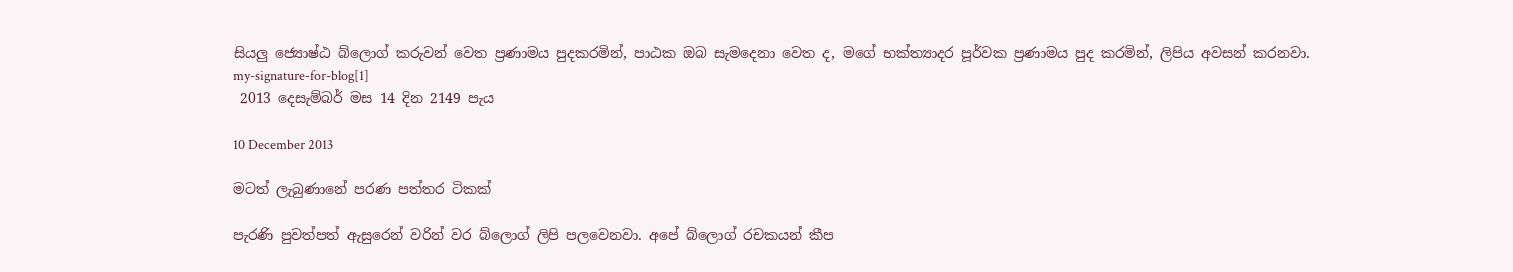සියලු ජ්‍යොෂ්ඨ බ්ලොග් කරුවන් වෙත ප්‍රණාමය පුදකරමින්, පාඨක ඔබ සැමදෙනා වෙත ද, මගේ භක්ත්‍යාදර පූර්වක ප්‍රණාමය පුද කරමින්, ලිපිය අවසන් කරනවා.
my-signature-for-blog[1]
 2013 දෙසැම්බර් මස 14 දින 2149 පැය

10 December 2013

මටත් ලැබුණානේ පරණ පත්තර ටිකක්

පැරණි පුවත්පත් ඇසුරෙන් වරින් වර බ්ලොග් ලිපි පලවෙනවා. අපේ බ්ලොග් රචකයන් කීප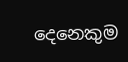දෙනෙකුම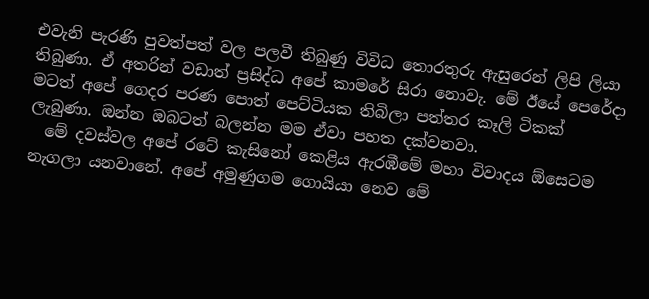එවැනි පැරණි පුවත්පත් වල පලවී තිබුණු විවිධ තොරතුරු ඇසුරෙන් ලිපි ලියා තිබුණා. ඒ අතරින් වඩාත් ප්‍රසිද්ධ අපේ කාමරේ සිරා නොවැ. මේ ඊයේ පෙරේදා මටත් අපේ ගෙදර පරණ පොත් පෙට්ටියක තිබිලා පත්තර කෑලි ටිකක් ලැබුණා. ඔන්න ඔබටත් බලන්න මම ඒවා පහත දක්වනවා.
  මේ දවස්වල අපේ රටේ කැසිනෝ කෙළිය ඇරඹීමේ මහා විවාදය ඕසෙටම නැගලා යනවානේ. අපේ අමුණුගම ගොයියා නෙව මේ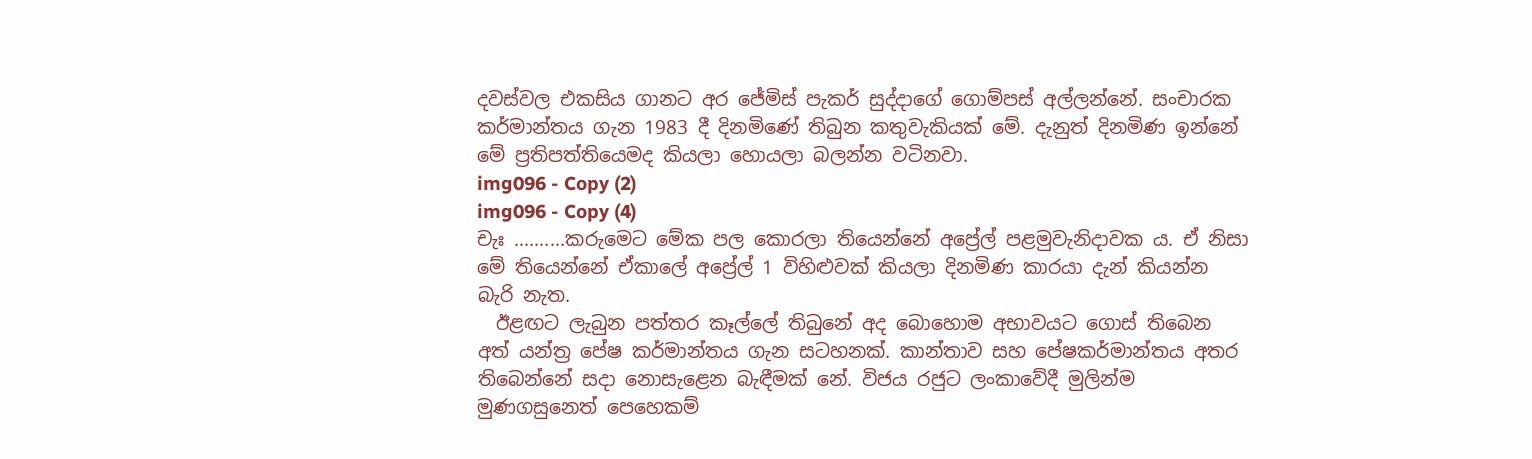දවස්වල එකසිය ගානට අර ජේමිස් පැකර් සුද්දාගේ ගොම්පස් අල්ලන්නේ. සංචාරක කර්මාන්තය ගැන 1983 දී දිනමිණේ තිබුන කතුවැකියක් මේ. දැනුත් දිනමිණ ඉන්නේ මේ ප්‍රතිපත්තියෙමද කියලා හොයලා බලන්න වටිනවා.
img096 - Copy (2)
img096 - Copy (4)
චැඃ ..........කරුමෙට මේක පල කොරලා තියෙන්නේ අප්‍රේල් පළමුවැනිදාවක ය. ඒ නිසා මේ තියෙන්නේ ඒකාලේ අප්‍රේල් 1 විහිළුවක් කියලා දිනමිණ කාරයා දැන් කියන්න බැරි නැත.
  ඊළඟට ලැබුන පත්තර කෑල්ලේ තිබුනේ අද බොහොම අභාවයට ගොස් තිබෙන අත් යන්ත්‍ර පේෂ කර්මාන්තය ගැන සටහනක්. කාන්තාව සහ පේෂකර්මාන්තය අතර තිබෙන්නේ සදා නොසැළෙන බැඳීමක් නේ. විජය රජුට ලංකාවේදී මුලින්ම මුණගසුනෙත් පෙහෙකම්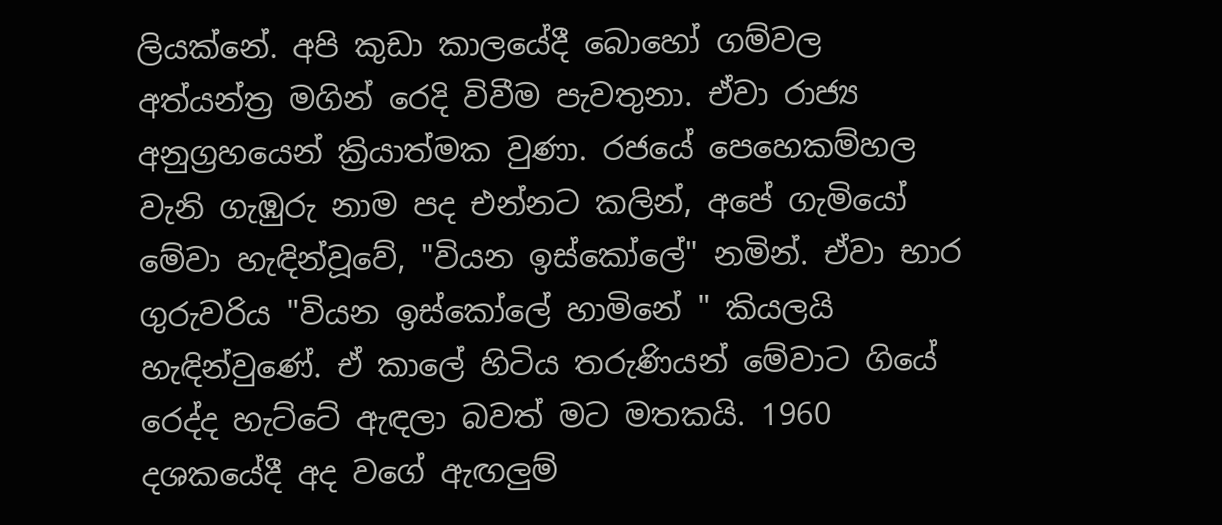ලියක්නේ. අපි කුඩා කාලයේදී බොහෝ ගම්වල අත්යන්ත්‍ර මගින් රෙදි විවීම පැවතුනා. ඒවා රාජ්‍ය අනුග්‍රහයෙන් ක්‍රියාත්මක වුණා. රජයේ පෙහෙකම්හල වැනි ගැඹුරු නාම පද එන්නට කලින්, අපේ ගැමියෝ මේවා හැඳින්වූවේ, "වියන ඉස්කෝලේ" නමින්. ඒවා භාර ගුරුවරිය "වියන ඉස්කෝලේ හාමිනේ " කියලයි හැඳින්වුණේ. ඒ කාලේ හිටිය තරුණියන් මේවාට ගියේ රෙද්ද හැට්ටේ ඇඳලා බවත් මට මතකයි. 1960 දශකයේදී අද වගේ ඇඟලුම්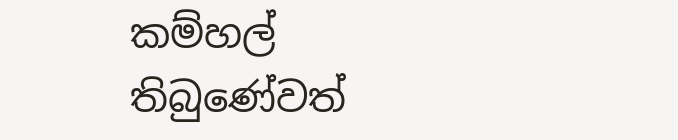කම්හල් තිබුණේවත්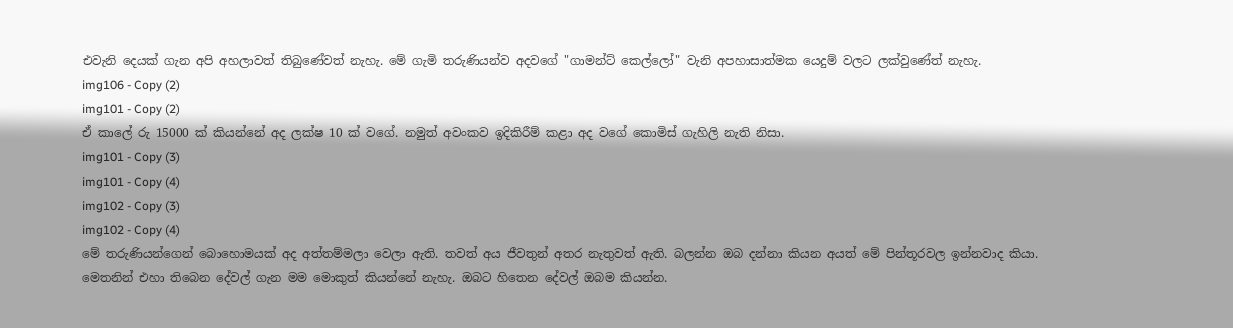එවැනි දෙයක් ගැන අපි අහලාවත් තිබුණේවත් නැහැ. මේ ගැමි තරුණියන්ව අදවගේ "ගාමන්ට් කෙල්ලෝ" වැනි අපහාසාත්මක යෙදුම් වලට ලක්වුණේත් නැහැ.
img106 - Copy (2)
img101 - Copy (2)
ඒ කාලේ රු 15000 ක් කියන්නේ අද ලක්ෂ 10 ක් වගේ. නමුත් අවංකව ඉදිකිරීම් කළා අද වගේ කොමිස් ගැහිලි නැති නිසා.
img101 - Copy (3)
img101 - Copy (4)
img102 - Copy (3)
img102 - Copy (4)
මේ තරුණියන්ගෙන් බොහොමයක් අද අත්තම්මලා වෙලා ඇති. තවත් අය ජීවතුන් අතර නැතුවත් ඇති. බලන්න ඔබ දන්නා කියන අයත් මේ පින්තූරවල ඉන්නවාද කියා.
මෙතනින් එහා තිබෙන දේවල් ගැන මම මොකුත් කියන්නේ නැහැ. ඔබට හිතෙන දේවල් ඔබම කියන්න.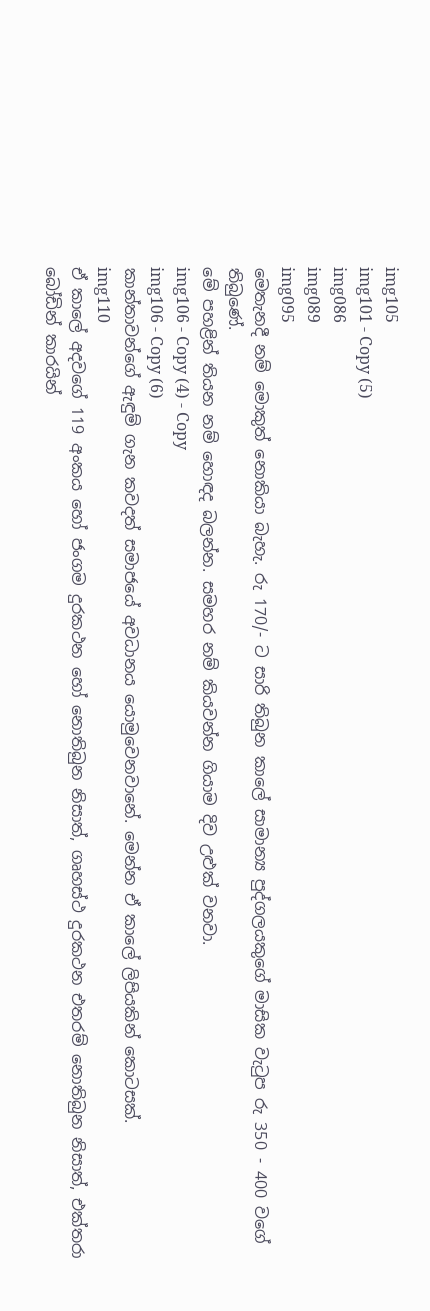img105
img101 - Copy (5)
img086
img089
img095
මෙතැනදී නම් මොකුත් නොකියා බැහැ. රු 170/- ට සාරි තිබුන කාලේ සාමාන්‍ය පුද්ගලයකුගේ මාසික වැටුප රු 350 - 400 වගේ තිබුණේ.
මේ පහළින් තියන නම් හොඳද බලන්න. සමහර නම් කියවන්න ගියාම දිව උළුක් වනවා.
img106 - Copy (4) - Copy
img106 - Copy (6)
කාන්තාවන්ගේ ඇඳුම් ගැන කවදත් සමාජයේ අවධානය යොමුවෙනවානේ. මෙන්න ඒ කාලේ ලිපියකින් කොටසක්.
img110
ඒ කාලේ අදවගේ 119 අංකය හෝ ජංගම දුරකථන හෝ නොතිබුන නිසාත්, ගෘහස්ථ දුරකථන එතරම් නොතිබුන නිසාත්, එක්තරා බෝඩින් කාරයින්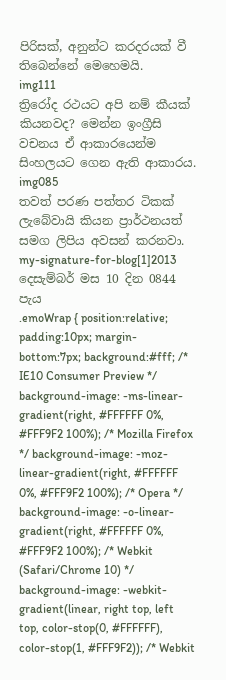පිරිසක්, අනුන්ට කරදරයක් වී තිබෙන්නේ මෙහෙමයි.
img111
ත්‍රිරෝද රථයට අපි නම් කීයක් කියනවද? මෙන්න ඉංග්‍රීසි වචනය ඒ ආකාරයෙන්ම සිංහලයට ගෙන ඇති ආකාරය.
img085
තවත් පරණ පත්තර ටිකක් ලැබේවායි කියන ප්‍රාර්ථනයත් සමග ලිපිය අවසන් කරනවා.
my-signature-for-blog[1]2013 දෙසැම්බර් මස 10 දින 0844 පැය
.emoWrap { position:relative; padding:10px; margin-bottom:7px; background:#fff; /* IE10 Consumer Preview */ background-image: -ms-linear-gradient(right, #FFFFFF 0%, #FFF9F2 100%); /* Mozilla Firefox */ background-image: -moz-linear-gradient(right, #FFFFFF 0%, #FFF9F2 100%); /* Opera */ background-image: -o-linear-gradient(right, #FFFFFF 0%, #FFF9F2 100%); /* Webkit (Safari/Chrome 10) */ background-image: -webkit-gradient(linear, right top, left top, color-stop(0, #FFFFFF), color-stop(1, #FFF9F2)); /* Webkit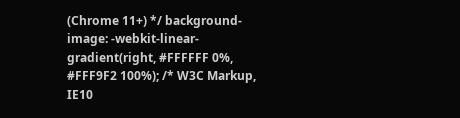(Chrome 11+) */ background-image: -webkit-linear-gradient(right, #FFFFFF 0%, #FFF9F2 100%); /* W3C Markup, IE10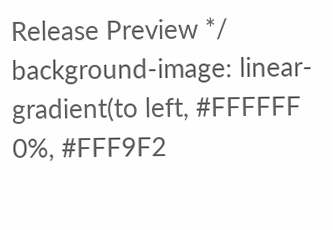Release Preview */ background-image: linear-gradient(to left, #FFFFFF 0%, #FFF9F2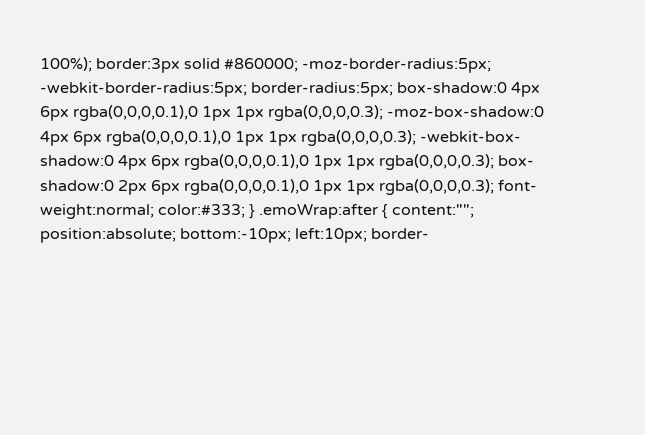100%); border:3px solid #860000; -moz-border-radius:5px; -webkit-border-radius:5px; border-radius:5px; box-shadow:0 4px 6px rgba(0,0,0,0.1),0 1px 1px rgba(0,0,0,0.3); -moz-box-shadow:0 4px 6px rgba(0,0,0,0.1),0 1px 1px rgba(0,0,0,0.3); -webkit-box-shadow:0 4px 6px rgba(0,0,0,0.1),0 1px 1px rgba(0,0,0,0.3); box-shadow:0 2px 6px rgba(0,0,0,0.1),0 1px 1px rgba(0,0,0,0.3); font-weight:normal; color:#333; } .emoWrap:after { content:""; position:absolute; bottom:-10px; left:10px; border-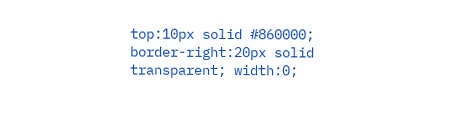top:10px solid #860000; border-right:20px solid transparent; width:0;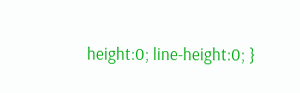height:0; line-height:0; }